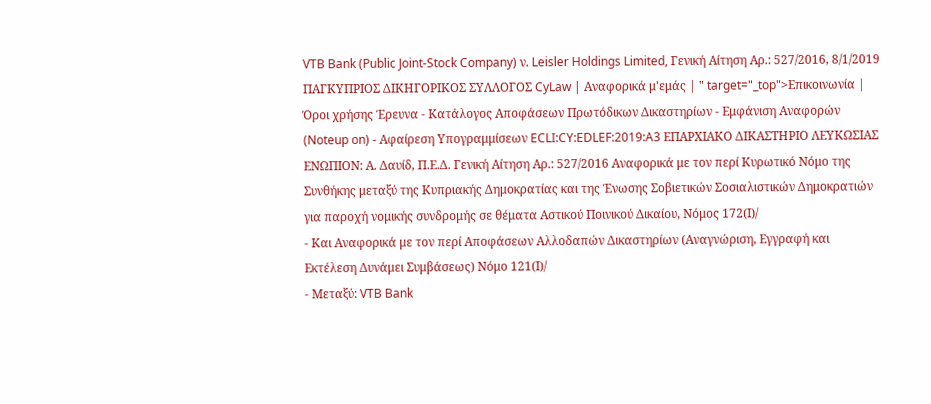VTB Bank (Public Joint-Stock Company) ν. Leisler Holdings Limited, Γενική Αίτηση Αρ.: 527/2016, 8/1/2019 ΠΑΓΚΥΠΡΙΟΣ ΔΙΚΗΓΟΡΙΚΟΣ ΣΥΛΛΟΓΟΣ CyLaw | Αναφορικά μ'εμάς | " target="_top">Επικοινωνία | Όροι χρήσης Έρευνα - Κατάλογος Αποφάσεων Πρωτόδικων Δικαστηρίων - Εμφάνιση Αναφορών (Noteup on) - Αφαίρεση Υπογραμμίσεων ECLI:CY:EDLEF:2019:A3 ΕΠΑΡΧΙΑΚΟ ΔΙΚΑΣΤΗΡΙΟ ΛΕΥΚΩΣΙΑΣ ΕΝΩΠΙΟΝ: Α. Δαυίδ, Π.Ε.Δ. Γενική Αίτηση Αρ.: 527/2016 Αναφορικά με τον περί Κυρωτικό Νόμο της Συνθήκης μεταξύ της Κυπριακής Δημοκρατίας και της Ένωσης Σοβιετικών Σοσιαλιστικών Δημοκρατιών για παροχή νομικής συνδρομής σε θέματα Αστικού Ποινικού Δικαίου, Νόμος 172(Ι)/
- Και Αναφορικά με τον περί Αποφάσεων Αλλοδαπών Δικαστηρίων (Αναγνώριση, Εγγραφή και Εκτέλεση Δυνάμει Συμβάσεως) Νόμο 121(Ι)/
- Μεταξύ: VTB Bank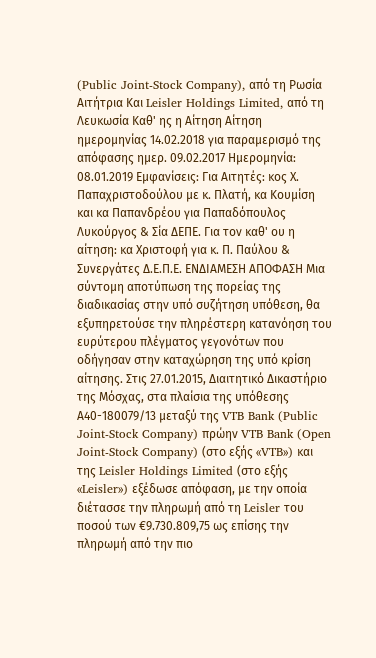(Public Joint-Stock Company), από τη Ρωσία Αιτήτρια Και Leisler Holdings Limited, από τη Λευκωσία Καθ' ης η Αίτηση Αίτηση ημερομηνίας 14.02.2018 για παραμερισμό της απόφασης ημερ. 09.02.2017 Ημερομηνία: 08.01.2019 Εμφανίσεις: Για Αιτητές: κος Χ. Παπαχριστοδούλου με κ. Πλατή, κα Κουμίση και κα Παπανδρέου για Παπαδόπουλος Λυκούργος & Σία ΔΕΠΕ. Για τον καθ' ου η αίτηση: κα Χριστοφή για κ. Π. Παύλου & Συνεργάτες Δ.Ε.Π.Ε. ΕΝΔΙΑΜΕΣΗ ΑΠΟΦΑΣΗ Μια σύντομη αποτύπωση της πορείας της διαδικασίας στην υπό συζήτηση υπόθεση, θα εξυπηρετούσε την πληρέστερη κατανόηση του ευρύτερου πλέγματος γεγονότων που οδήγησαν στην καταχώρηση της υπό κρίση αίτησης. Στις 27.01.2015, Διαιτητικό Δικαστήριο της Μόσχας, στα πλαίσια της υπόθεσης Α40-180079/13 μεταξύ της VTB Bank (Public Joint-Stock Company) πρώην VTB Bank (Open Joint-Stock Company) (στο εξής «VTB») και της Leisler Holdings Limited (στο εξής «Leisler») εξέδωσε απόφαση, με την οποία διέτασσε την πληρωμή από τη Leisler του ποσού των €9.730.809,75 ως επίσης την πληρωμή από την πιο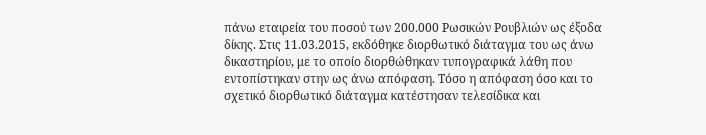πάνω εταιρεία του ποσού των 200.000 Ρωσικών Ρουβλιών ως έξοδα δίκης. Στις 11.03.2015, εκδόθηκε διορθωτικό διάταγμα του ως άνω δικαστηρίου, με το οποίο διορθώθηκαν τυπογραφικά λάθη που εντοπίστηκαν στην ως άνω απόφαση. Τόσο η απόφαση όσο και το σχετικό διορθωτικό διάταγμα κατέστησαν τελεσίδικα και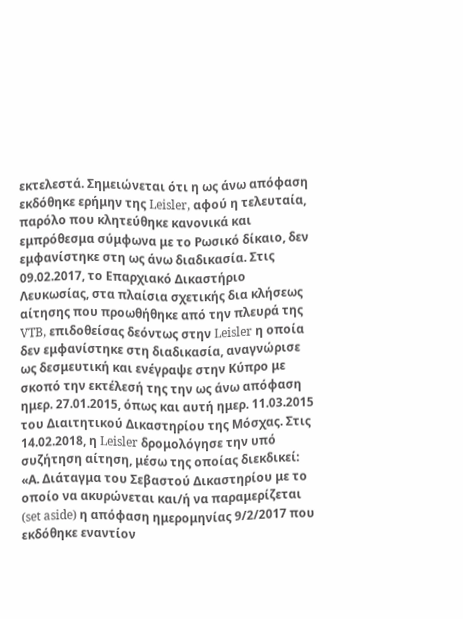εκτελεστά. Σημειώνεται ότι η ως άνω απόφαση εκδόθηκε ερήμην της Leisler, αφού η τελευταία, παρόλο που κλητεύθηκε κανονικά και εμπρόθεσμα σύμφωνα με το Ρωσικό δίκαιο, δεν εμφανίστηκε στη ως άνω διαδικασία. Στις 09.02.2017, το Επαρχιακό Δικαστήριο Λευκωσίας, στα πλαίσια σχετικής δια κλήσεως αίτησης που προωθήθηκε από την πλευρά της VTB, επιδοθείσας δεόντως στην Leisler η οποία δεν εμφανίστηκε στη διαδικασία, αναγνώρισε ως δεσμευτική και ενέγραψε στην Κύπρο με σκοπό την εκτέλεσή της την ως άνω απόφαση ημερ. 27.01.2015, όπως και αυτή ημερ. 11.03.2015 του Διαιτητικού Δικαστηρίου της Μόσχας. Στις 14.02.2018, η Leisler δρομολόγησε την υπό συζήτηση αίτηση, μέσω της οποίας διεκδικεί: «Α. Διάταγμα του Σεβαστού Δικαστηρίου με το οποίο να ακυρώνεται και/ή να παραμερίζεται (set aside) η απόφαση ημερομηνίας 9/2/2017 που εκδόθηκε εναντίον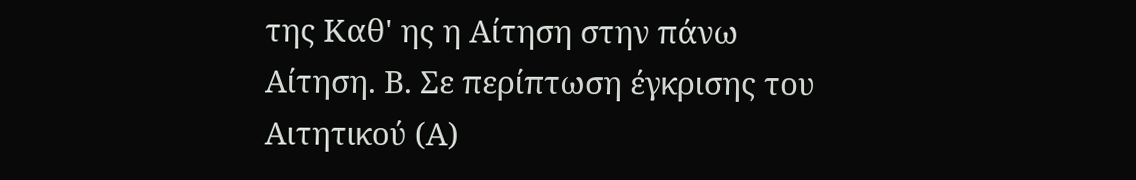της Καθ' ης η Αίτηση στην πάνω Αίτηση. Β. Σε περίπτωση έγκρισης του Αιτητικού (Α)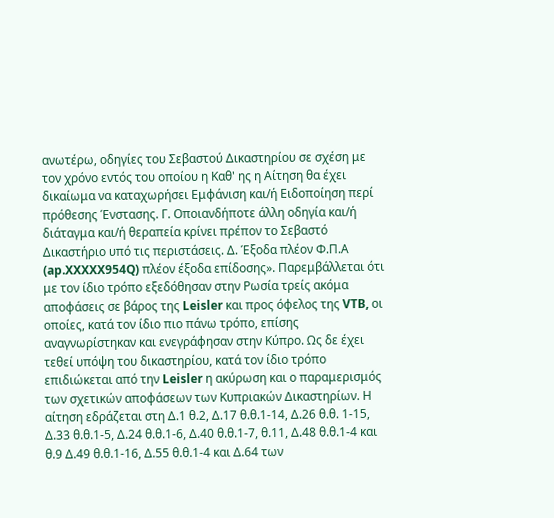ανωτέρω, οδηγίες του Σεβαστού Δικαστηρίου σε σχέση με τον χρόνο εντός του οποίου η Καθ' ης η Αίτηση θα έχει δικαίωμα να καταχωρήσει Εμφάνιση και/ή Ειδοποίηση περί πρόθεσης Ένστασης. Γ. Οποιανδήποτε άλλη οδηγία και/ή διάταγμα και/ή θεραπεία κρίνει πρέπον το Σεβαστό Δικαστήριο υπό τις περιστάσεις. Δ. Έξοδα πλέον Φ.Π.Α (ap.XXXXX954Q) πλέον έξοδα επίδοσης». Παρεμβάλλεται ότι με τον ίδιο τρόπο εξεδόθησαν στην Ρωσία τρείς ακόμα αποφάσεις σε βάρος της Leisler και προς όφελος της VTB, οι οποίες, κατά τον ίδιο πιο πάνω τρόπο, επίσης αναγνωρίστηκαν και ενεγράφησαν στην Κύπρο. Ως δε έχει τεθεί υπόψη του δικαστηρίου, κατά τον ίδιο τρόπο επιδιώκεται από την Leisler η ακύρωση και ο παραμερισμός των σχετικών αποφάσεων των Κυπριακών Δικαστηρίων. Η αίτηση εδράζεται στη Δ.1 θ.2, Δ.17 θ.θ.1-14, Δ.26 θ.θ. 1-15, Δ.33 θ.θ.1-5, Δ.24 θ.θ.1-6, Δ.40 θ.θ.1-7, θ.11, Δ.48 θ.θ.1-4 και θ.9 Δ.49 θ.θ.1-16, Δ.55 θ.θ.1-4 και Δ.64 των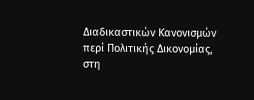Διαδικαστικών Κανονισμών περί Πολιτικής Δικονομίας, στη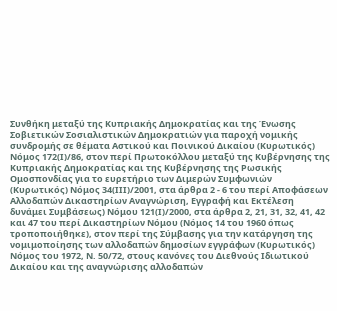Συνθήκη μεταξύ της Κυπριακής Δημοκρατίας και της Ένωσης Σοβιετικών Σοσιαλιστικών Δημοκρατιών για παροχή νομικής συνδρομής σε θέματα Αστικού και Ποινικού Δικαίου (Κυρωτικός) Νόμος 172(Ι)/86, στον περί Πρωτοκόλλου μεταξύ της Κυβέρνησης της Κυπριακής Δημοκρατίας και της Κυβέρνησης της Ρωσικής Ομοσπονδίας για το ευρετήριο των Διμερών Συμφωνιών (Κυρωτικός) Νόμος 34(ΙΙΙ)/2001, στα άρθρα 2 - 6 του περί Αποφάσεων Αλλοδαπών Δικαστηρίων Αναγνώριση, Εγγραφή και Εκτέλεση δυνάμει Συμβάσεως) Νόμου 121(Ι)/2000, στα άρθρα 2, 21, 31, 32, 41, 42 και 47 του περί Δικαστηρίων Νόμου (Νόμος 14 του 1960 όπως τροποποιήθηκε), στον περί της Σύμβασης για την κατάργηση της νομιμοποίησης των αλλοδαπών δημοσίων εγγράφων (Κυρωτικός) Νόμος του 1972, Ν. 50/72, στους κανόνες του Διεθνούς Ιδιωτικού Δικαίου και της αναγνώρισης αλλοδαπών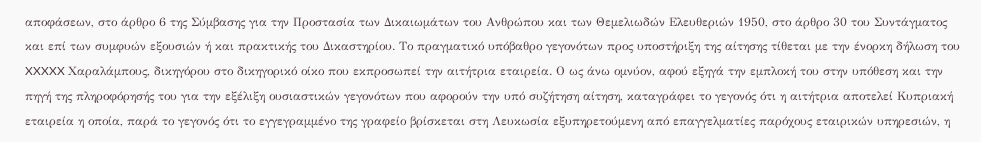αποφάσεων, στο άρθρο 6 της Σύμβασης για την Προστασία των Δικαιωμάτων του Ανθρώπου και των Θεμελιωδών Ελευθεριών 1950, στο άρθρο 30 του Συντάγματος και επί των συμφυών εξουσιών ή και πρακτικής του Δικαστηρίου. Το πραγματικό υπόβαθρο γεγονότων προς υποστήριξη της αίτησης τίθεται με την ένορκη δήλωση του XXXXX Χαραλάμπους, δικηγόρου στο δικηγορικό οίκο που εκπροσωπεί την αιτήτρια εταιρεία. Ο ως άνω ομνύον, αφού εξηγά την εμπλοκή του στην υπόθεση και την πηγή της πληροφόρησής του για την εξέλιξη ουσιαστικών γεγονότων που αφορούν την υπό συζήτηση αίτηση, καταγράφει το γεγονός ότι η αιτήτρια αποτελεί Κυπριακή εταιρεία η οποία, παρά το γεγονός ότι το εγγεγραμμένο της γραφείο βρίσκεται στη Λευκωσία εξυπηρετούμενη από επαγγελματίες παρόχους εταιρικών υπηρεσιών, η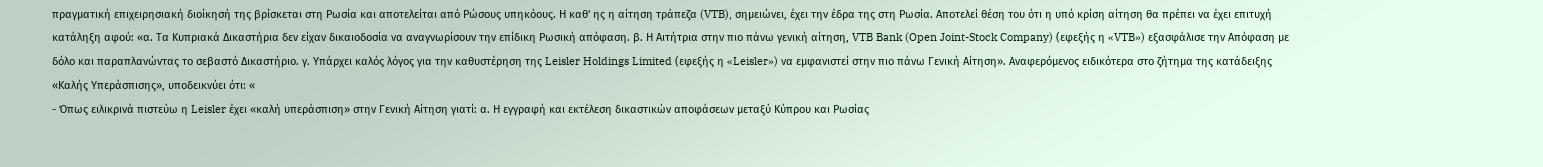πραγματική επιχειρησιακή διοίκησή της βρίσκεται στη Ρωσία και αποτελείται από Ρώσους υπηκόους. Η καθ' ης η αίτηση τράπεζα (VTB), σημειώνει, έχει την έδρα της στη Ρωσία. Αποτελεί θέση του ότι η υπό κρίση αίτηση θα πρέπει να έχει επιτυχή κατάληξη αφού: «α. Τα Κυπριακά Δικαστήρια δεν είχαν δικαιοδοσία να αναγνωρίσουν την επίδικη Ρωσική απόφαση. β. Η Αιτήτρια στην πιο πάνω γενική αίτηση, VTB Bank (Open Joint-Stock Company) (εφεξής η «VTB») εξασφάλισε την Απόφαση με δόλο και παραπλανώντας το σεβαστό Δικαστήριο. γ. Υπάρχει καλός λόγος για την καθυστέρηση της Leisler Holdings Limited (εφεξής η «Leisler») να εμφανιστεί στην πιο πάνω Γενική Αίτηση». Αναφερόμενος ειδικότερα στο ζήτημα της κατάδειξης «Καλής Υπεράσπισης», υποδεικνύει ότι: «
- Όπως ειλικρινά πιστεύω η Leisler έχει «καλή υπεράσπιση» στην Γενική Αίτηση γιατί: α. Η εγγραφή και εκτέλεση δικαστικών αποφάσεων μεταξύ Κύπρου και Ρωσίας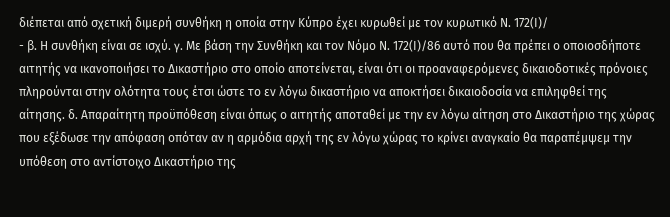διέπεται από σχετική διμερή συνθήκη η οποία στην Κύπρο έχει κυρωθεί με τον κυρωτικό Ν. 172(Ι)/
- β. Η συνθήκη είναι σε ισχύ. γ. Με βάση την Συνθήκη και τον Νόμο Ν. 172(Ι)/86 αυτό που θα πρέπει ο οποιοσδήποτε αιτητής να ικανοποιήσει το Δικαστήριο στο οποίο αποτείνεται, είναι ότι οι προαναφερόμενες δικαιοδοτικές πρόνοιες πληρούνται στην ολότητα τους έτσι ώστε το εν λόγω δικαστήριο να αποκτήσει δικαιοδοσία να επιληφθεί της αίτησης. δ. Απαραίτητη προϋπόθεση είναι όπως ο αιτητής αποταθεί με την εν λόγω αίτηση στο Δικαστήριο της χώρας που εξέδωσε την απόφαση οπόταν αν η αρμόδια αρχή της εν λόγω χώρας το κρίνει αναγκαίο θα παραπέμψεμ την υπόθεση στο αντίστοιχο Δικαστήριο της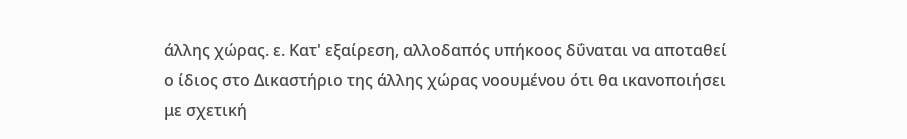άλλης χώρας. ε. Κατ' εξαίρεση, αλλοδαπός υπήκοος δΰναται να αποταθεί ο ίδιος στο Δικαστήριο της άλλης χώρας νοουμένου ότι θα ικανοποιήσει με σχετική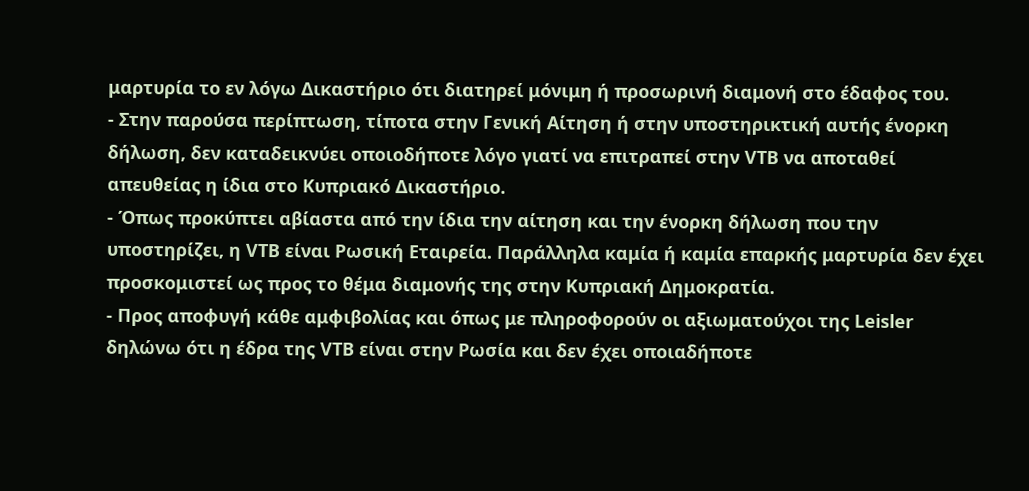μαρτυρία το εν λόγω Δικαστήριο ότι διατηρεί μόνιμη ή προσωρινή διαμονή στο έδαφος του.
- Στην παρούσα περίπτωση, τίποτα στην Γενική Αίτηση ή στην υποστηρικτική αυτής ένορκη δήλωση, δεν καταδεικνύει οποιοδήποτε λόγο γιατί να επιτραπεί στην VTB να αποταθεί απευθείας η ίδια στο Κυπριακό Δικαστήριο.
- Όπως προκύπτει αβίαστα από την ίδια την αίτηση και την ένορκη δήλωση που την υποστηρίζει, η VTB είναι Ρωσική Εταιρεία. Παράλληλα καμία ή καμία επαρκής μαρτυρία δεν έχει προσκομιστεί ως προς το θέμα διαμονής της στην Κυπριακή Δημοκρατία.
- Προς αποφυγή κάθε αμφιβολίας και όπως με πληροφορούν οι αξιωματούχοι της Leisler δηλώνω ότι η έδρα της VTB είναι στην Ρωσία και δεν έχει οποιαδήποτε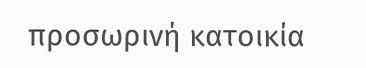προσωρινή κατοικία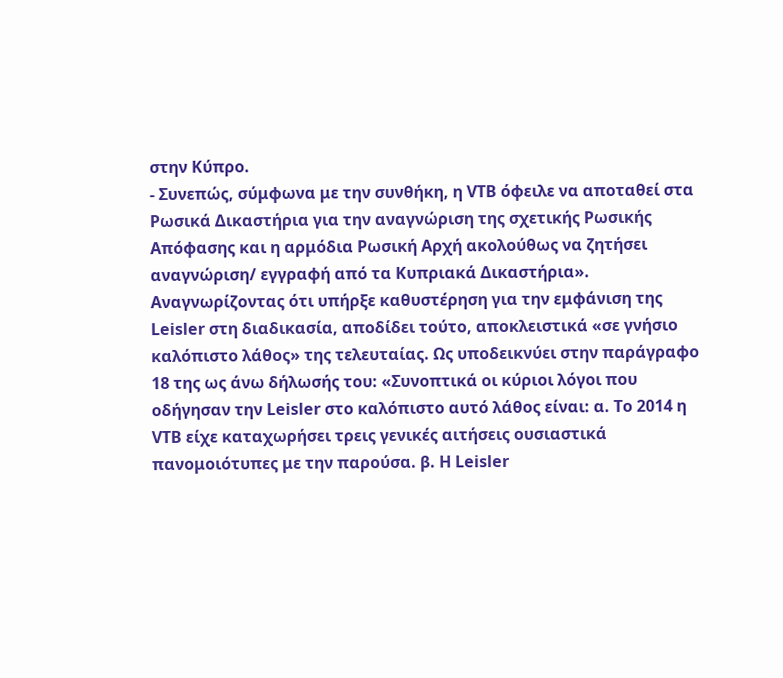στην Κύπρο.
- Συνεπώς, σύμφωνα με την συνθήκη, η VTB όφειλε να αποταθεί στα Ρωσικά Δικαστήρια για την αναγνώριση της σχετικής Ρωσικής Απόφασης και η αρμόδια Ρωσική Αρχή ακολούθως να ζητήσει αναγνώριση/ εγγραφή από τα Κυπριακά Δικαστήρια». Αναγνωρίζοντας ότι υπήρξε καθυστέρηση για την εμφάνιση της Leisler στη διαδικασία, αποδίδει τούτο, αποκλειστικά «σε γνήσιο καλόπιστο λάθος» της τελευταίας. Ως υποδεικνύει στην παράγραφο 18 της ως άνω δήλωσής του: «Συνοπτικά οι κύριοι λόγοι που οδήγησαν την Leisler στο καλόπιστο αυτό λάθος είναι: α. Το 2014 η VTB είχε καταχωρήσει τρεις γενικές αιτήσεις ουσιαστικά πανομοιότυπες με την παρούσα. β. Η Leisler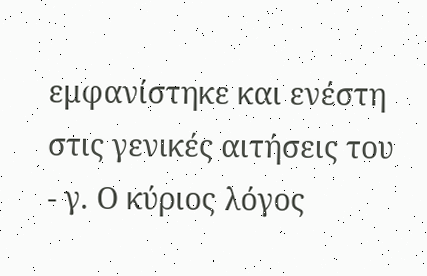εμφανίστηκε και ενέστη στις γενικές αιτήσεις του
- γ. Ο κύριος λόγος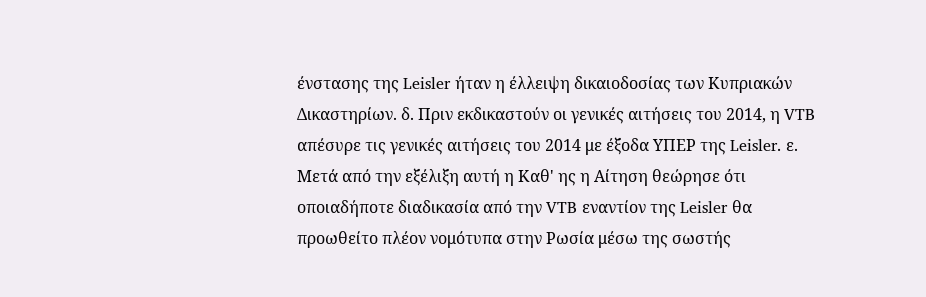ένστασης της Leisler ήταν η έλλειψη δικαιοδοσίας των Κυπριακών Δικαστηρίων. δ. Πριν εκδικαστούν οι γενικές αιτήσεις του 2014, η VTB απέσυρε τις γενικές αιτήσεις του 2014 με έξοδα ΥΠΕΡ της Leisler. ε. Μετά από την εξέλιξη αυτή η Καθ' ης η Αίτηση θεώρησε ότι οποιαδήποτε διαδικασία από την VTB εναντίον της Leisler θα προωθείτο πλέον νομότυπα στην Ρωσία μέσω της σωστής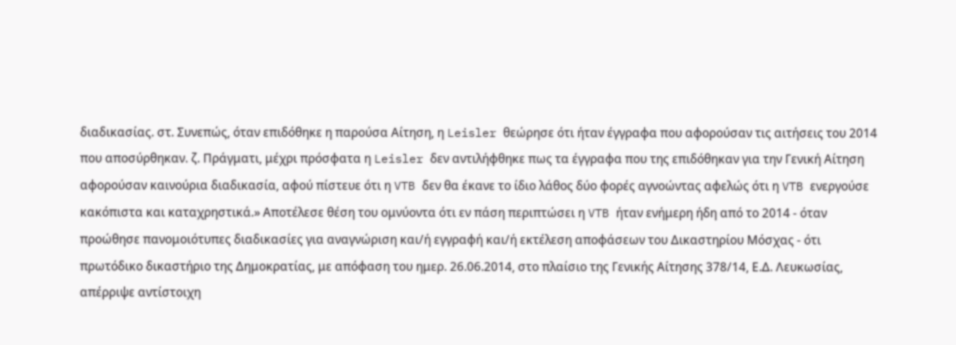διαδικασίας. στ. Συνεπώς, όταν επιδόθηκε η παρούσα Αίτηση, η Leisler θεώρησε ότι ήταν έγγραφα που αφορούσαν τις αιτήσεις του 2014 που αποσύρθηκαν. ζ. Πράγματι, μέχρι πρόσφατα η Leisler δεν αντιλήφθηκε πως τα έγγραφα που της επιδόθηκαν για την Γενική Αίτηση αφορούσαν καινούρια διαδικασία, αφού πίστευε ότι η VTB δεν θα έκανε το ίδιο λάθος δύο φορές αγνοώντας αφελώς ότι η VTB ενεργούσε κακόπιστα και καταχρηστικά.» Αποτέλεσε θέση του ομνύοντα ότι εν πάση περιπτώσει η VTB ήταν ενήμερη ήδη από το 2014 - όταν προώθησε πανομοιότυπες διαδικασίες για αναγνώριση και/ή εγγραφή και/ή εκτέλεση αποφάσεων του Δικαστηρίου Μόσχας - ότι πρωτόδικο δικαστήριο της Δημοκρατίας, με απόφαση του ημερ. 26.06.2014, στο πλαίσιο της Γενικής Αίτησης 378/14, Ε.Δ. Λευκωσίας, απέρριψε αντίστοιχη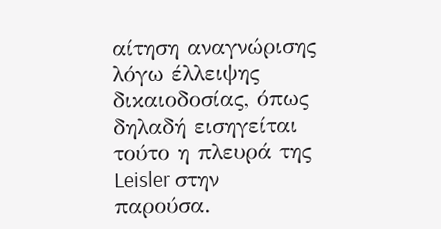αίτηση αναγνώρισης λόγω έλλειψης δικαιοδοσίας, όπως δηλαδή εισηγείται τούτο η πλευρά της Leisler στην παρούσα.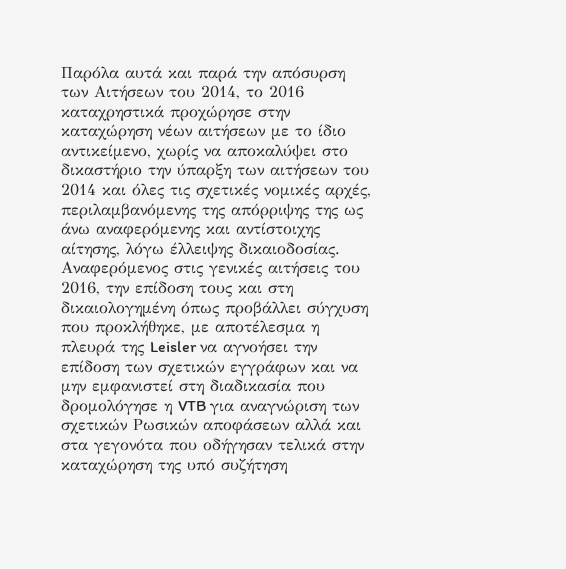Παρόλα αυτά και παρά την απόσυρση των Αιτήσεων του 2014, το 2016 καταχρηστικά προχώρησε στην καταχώρηση νέων αιτήσεων με το ίδιο αντικείμενο, χωρίς να αποκαλύψει στο δικαστήριο την ύπαρξη των αιτήσεων του 2014 και όλες τις σχετικές νομικές αρχές, περιλαμβανόμενης της απόρριψης της ως άνω αναφερόμενης και αντίστοιχης αίτησης, λόγω έλλειψης δικαιοδοσίας. Αναφερόμενος στις γενικές αιτήσεις του 2016, την επίδοση τους και στη δικαιολογημένη όπως προβάλλει σύγχυση που προκλήθηκε, με αποτέλεσμα η πλευρά της Leisler να αγνοήσει την επίδοση των σχετικών εγγράφων και να μην εμφανιστεί στη διαδικασία που δρομολόγησε η VTB για αναγνώριση των σχετικών Ρωσικών αποφάσεων αλλά και στα γεγονότα που οδήγησαν τελικά στην καταχώρηση της υπό συζήτηση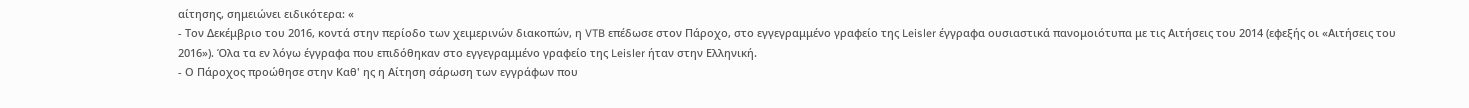αίτησης, σημειώνει ειδικότερα: «
- Τον Δεκέμβριο του 2016, κοντά στην περίοδο των χειμερινών διακοπών, η VTB επέδωσε στον Πάροχο, στο εγγεγραμμένο γραφείο της Leisler έγγραφα ουσιαστικά πανομοιότυπα με τις Αιτήσεις του 2014 (εφεξής οι «Αιτήσεις του 2016»). Όλα τα εν λόγω έγγραφα που επιδόθηκαν στο εγγεγραμμένο γραφείο της Leisler ήταν στην Ελληνική.
- Ο Πάροχος προώθησε στην Καθ' ης η Αίτηση σάρωση των εγγράφων που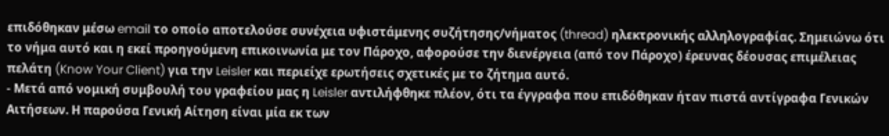επιδόθηκαν μέσω email το οποίο αποτελούσε συνέχεια υφιστάμενης συζήτησης/νήματος (thread) ηλεκτρονικής αλληλογραφίας. Σημειώνω ότι το νήμα αυτό και η εκεί προηγούμενη επικοινωνία με τον Πάροχο, αφορούσε την διενέργεια (από τον Πάροχο) έρευνας δέουσας επιμέλειας πελάτη (Know Your Client) για την Leisler και περιείχε ερωτήσεις σχετικές με το ζήτημα αυτό.
- Μετά από νομική συμβουλή του γραφείου μας η Leisler αντιλήφθηκε πλέον, ότι τα έγγραφα που επιδόθηκαν ήταν πιστά αντίγραφα Γενικών Αιτήσεων. Η παρούσα Γενική Αίτηση είναι μία εκ των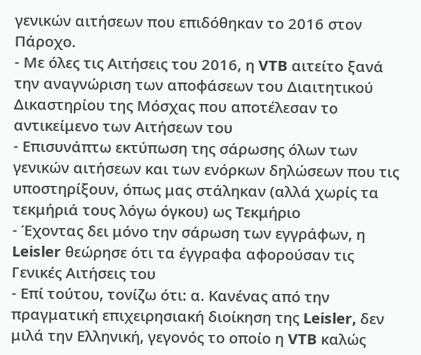γενικών αιτήσεων που επιδόθηκαν το 2016 στον Πάροχο.
- Με όλες τις Αιτήσεις του 2016, η VTB αιτείτο ξανά την αναγνώριση των αποφάσεων του Διαιτητικού Δικαστηρίου της Μόσχας που αποτέλεσαν το αντικείμενο των Αιτήσεων του
- Επισυνάπτω εκτύπωση της σάρωσης όλων των γενικών αιτήσεων και των ενόρκων δηλώσεων που τις υποστηρίξουν, όπως μας στάληκαν (αλλά χωρίς τα τεκμήριά τους λόγω όγκου) ως Τεκμήριο
- Έχοντας δει μόνο την σάρωση των εγγράφων, η Leisler θεώρησε ότι τα έγγραφα αφορούσαν τις Γενικές Αιτήσεις του
- Επί τούτου, τονίζω ότι: α. Κανένας από την πραγματική επιχειρησιακή διοίκηση της Leisler, δεν μιλά την Ελληνική, γεγονός το οποίο η VTB καλώς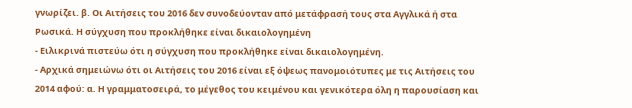γνωρίζει. β. Οι Αιτήσεις του 2016 δεν συνοδεύονταν από μετάφρασή τους στα Αγγλικά ή στα Ρωσικά. Η σύγχυση που προκλήθηκε είναι δικαιολογημένη
- Ειλικρινά πιστεύω ότι η σύγχυση που προκλήθηκε είναι δικαιολογημένη.
- Αρχικά σημειώνω ότι οι Αιτήσεις του 2016 είναι εξ όψεως πανομοιότυπες με τις Αιτήσεις του 2014 αφού: α. Η γραμματοσειρά, το μέγεθος του κειμένου και γενικότερα όλη η παρουσίαση και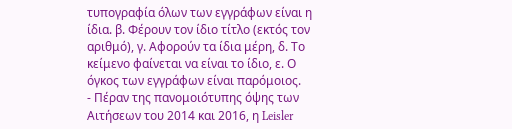τυπογραφία όλων των εγγράφων είναι η ίδια. β. Φέρουν τον ίδιο τίτλο (εκτός τον αριθμό), γ. Αφορούν τα ίδια μέρη, δ. Το κείμενο φαίνεται να είναι το ίδιο, ε. Ο όγκος των εγγράφων είναι παρόμοιος.
- Πέραν της πανομοιότυπης όψης των Αιτήσεων του 2014 και 2016, η Leisler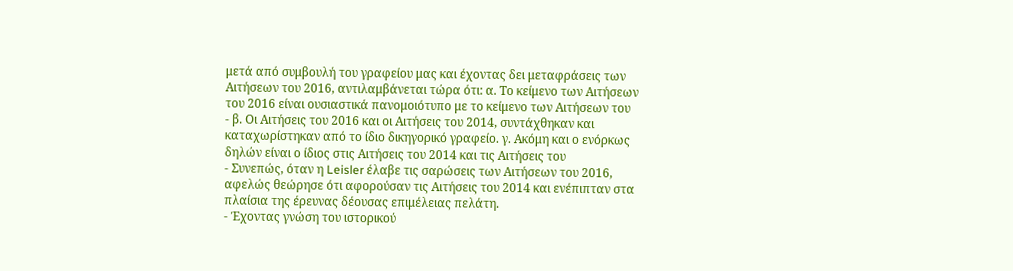μετά από συμβουλή του γραφείου μας και έχοντας δει μεταφράσεις των Αιτήσεων του 2016, αντιλαμβάνεται τώρα ότι: α. Το κείμενο των Αιτήσεων του 2016 είναι ουσιαστικά πανομοιότυπο με το κείμενο των Αιτήσεων του
- β. Οι Αιτήσεις του 2016 και οι Αιτήσεις του 2014, συντάχθηκαν και καταχωρίστηκαν από το ίδιο δικηγορικό γραφείο. γ. Ακόμη και ο ενόρκως δηλών είναι ο ίδιος στις Αιτήσεις του 2014 και τις Αιτήσεις του
- Συνεπώς, όταν η Leisler έλαβε τις σαρώσεις των Αιτήσεων του 2016, αφελώς θεώρησε ότι αφορούσαν τις Αιτήσεις του 2014 και ενέπιπταν στα πλαίσια της έρευνας δέουσας επιμέλειας πελάτη.
- Έχοντας γνώση του ιστορικού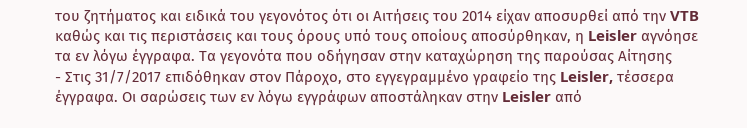του ζητήματος και ειδικά του γεγονότος ότι οι Αιτήσεις του 2014 είχαν αποσυρθεί από την VTB καθώς και τις περιστάσεις και τους όρους υπό τους οποίους αποσύρθηκαν, η Leisler αγνόησε τα εν λόγω έγγραφα. Τα γεγονότα που οδήγησαν στην καταχώρηση της παρούσας Αίτησης
- Στις 31/7/2017 επιδόθηκαν στον Πάροχο, στο εγγεγραμμένο γραφείο της Leisler, τέσσερα έγγραφα. Οι σαρώσεις των εν λόγω εγγράφων αποστάληκαν στην Leisler από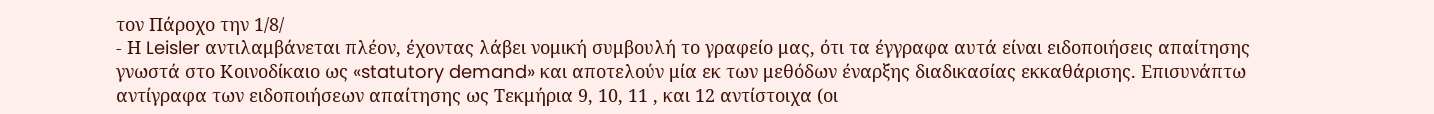τον Πάροχο την 1/8/
- Η Leisler αντιλαμβάνεται πλέον, έχοντας λάβει νομική συμβουλή το γραφείο μας, ότι τα έγγραφα αυτά είναι ειδοποιήσεις απαίτησης γνωστά στο Κοινοδίκαιο ως «statutory demand» και αποτελούν μία εκ των μεθόδων έναρξης διαδικασίας εκκαθάρισης. Επισυνάπτω αντίγραφα των ειδοποιήσεων απαίτησης ως Τεκμήρια 9, 10, 11 , και 12 αντίστοιχα (οι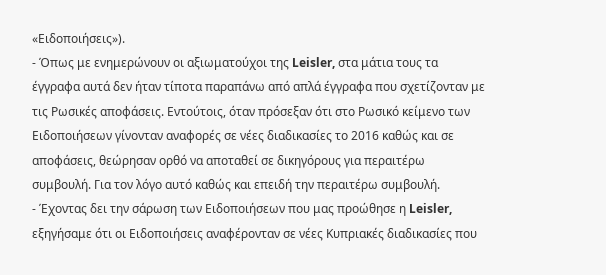«Ειδοποιήσεις»).
- Όπως με ενημερώνουν οι αξιωματούχοι της Leisler, στα μάτια τους τα έγγραφα αυτά δεν ήταν τίποτα παραπάνω από απλά έγγραφα που σχετίζονταν με τις Ρωσικές αποφάσεις. Εντούτοις, όταν πρόσεξαν ότι στο Ρωσικό κείμενο των Ειδοποιήσεων γίνονταν αναφορές σε νέες διαδικασίες το 2016 καθώς και σε αποφάσεις, θεώρησαν ορθό να αποταθεί σε δικηγόρους για περαιτέρω συμβουλή. Για τον λόγο αυτό καθώς και επειδή την περαιτέρω συμβουλή.
- Έχοντας δει την σάρωση των Ειδοποιήσεων που μας προώθησε η Leisler, εξηγήσαμε ότι οι Ειδοποιήσεις αναφέρονταν σε νέες Κυπριακές διαδικασίες που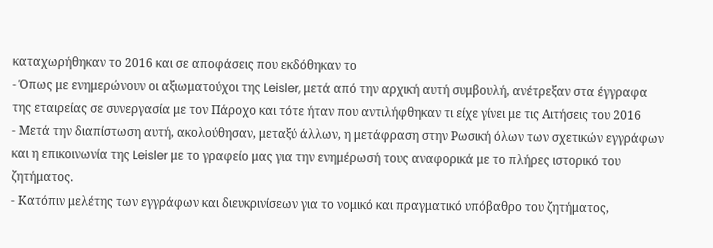καταχωρήθηκαν το 2016 και σε αποφάσεις που εκδόθηκαν το
- Όπως με ενημερώνουν οι αξιωματούχοι της Leisler, μετά από την αρχική αυτή συμβουλή, ανέτρεξαν στα έγγραφα της εταιρείας σε συνεργασία με τον Πάροχο και τότε ήταν που αντιλήφθηκαν τι είχε γίνει με τις Αιτήσεις του 2016
- Μετά την διαπίστωση αυτή, ακολούθησαν, μεταξύ άλλων, η μετάφραση στην Ρωσική όλων των σχετικών εγγράφων και η επικοινωνία της Leisler με το γραφείο μας για την ενημέρωσή τους αναφορικά με το πλήρες ιστορικό του ζητήματος.
- Κατόπιν μελέτης των εγγράφων και διευκρινίσεων για το νομικό και πραγματικό υπόβαθρο του ζητήματος,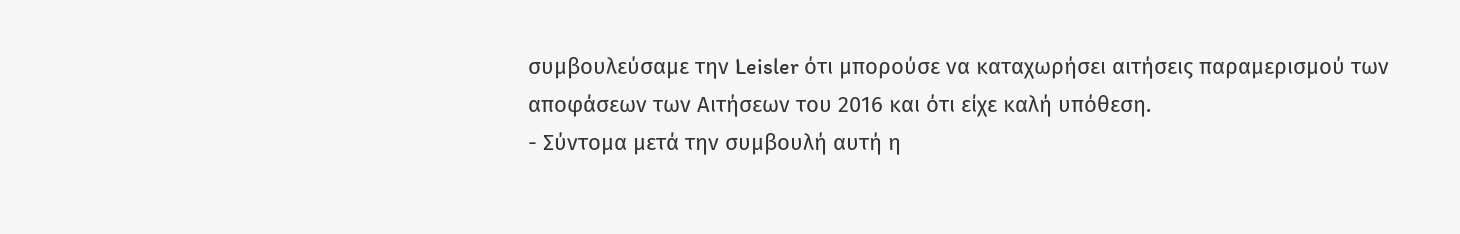συμβουλεύσαμε την Leisler ότι μπορούσε να καταχωρήσει αιτήσεις παραμερισμού των αποφάσεων των Αιτήσεων του 2016 και ότι είχε καλή υπόθεση.
- Σύντομα μετά την συμβουλή αυτή η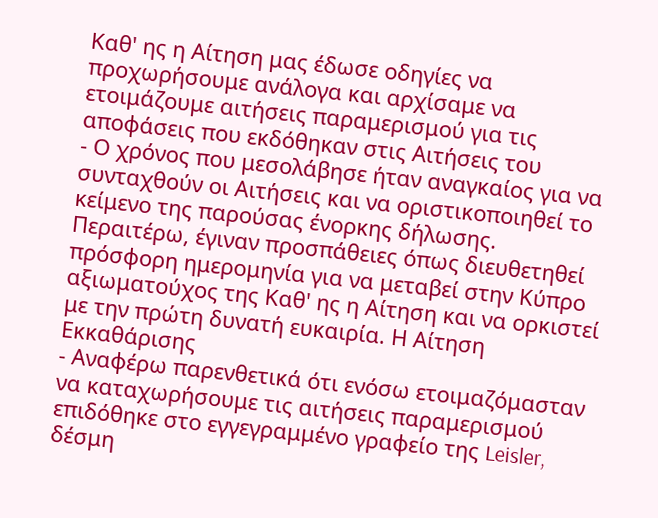Καθ' ης η Αίτηση μας έδωσε οδηγίες να προχωρήσουμε ανάλογα και αρχίσαμε να ετοιμάζουμε αιτήσεις παραμερισμού για τις αποφάσεις που εκδόθηκαν στις Αιτήσεις του
- Ο χρόνος που μεσολάβησε ήταν αναγκαίος για να συνταχθούν οι Αιτήσεις και να οριστικοποιηθεί το κείμενο της παρούσας ένορκης δήλωσης. Περαιτέρω, έγιναν προσπάθειες όπως διευθετηθεί πρόσφορη ημερομηνία για να μεταβεί στην Κύπρο αξιωματούχος της Καθ' ης η Αίτηση και να ορκιστεί με την πρώτη δυνατή ευκαιρία. Η Αίτηση Εκκαθάρισης
- Αναφέρω παρενθετικά ότι ενόσω ετοιμαζόμασταν να καταχωρήσουμε τις αιτήσεις παραμερισμού επιδόθηκε στο εγγεγραμμένο γραφείο της Leisler, δέσμη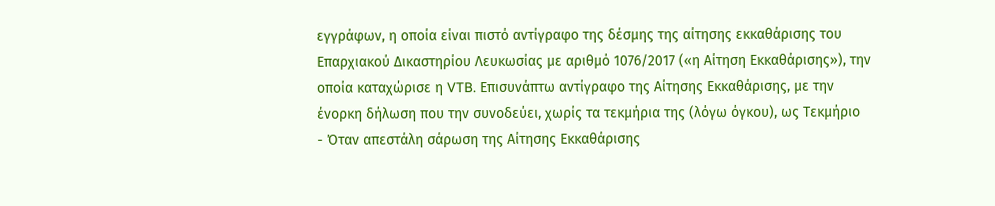εγγράφων, η οποία είναι πιστό αντίγραφο της δέσμης της αίτησης εκκαθάρισης του Επαρχιακού Δικαστηρίου Λευκωσίας με αριθμό 1076/2017 («η Αίτηση Εκκαθάρισης»), την οποία καταχώρισε η VTB. Επισυνάπτω αντίγραφο της Αίτησης Εκκαθάρισης, με την ένορκη δήλωση που την συνοδεύει, χωρίς τα τεκμήρια της (λόγω όγκου), ως Τεκμήριο
- Όταν απεστάλη σάρωση της Αίτησης Εκκαθάρισης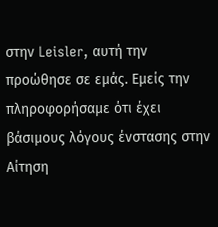στην Leisler, αυτή την προώθησε σε εμάς. Εμείς την πληροφορήσαμε ότι έχει βάσιμους λόγους ένστασης στην Αίτηση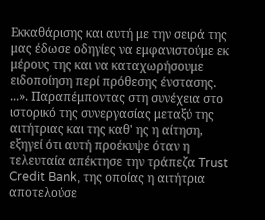Εκκαθάρισης και αυτή με την σειρά της μας έδωσε οδηγίες να εμφανιστούμε εκ μέρους της και να καταχωρήσουμε ειδοποίηση περί πρόθεσης ένστασης. ...». Παραπέμποντας στη συνέχεια στο ιστορικό της συνεργασίας μεταξύ της αιτήτριας και της καθ' ης η αίτηση, εξηγεί ότι αυτή προέκυψε όταν η τελευταία απέκτησε την τράπεζα Trust Credit Bank, της οποίας η αιτήτρια αποτελούσε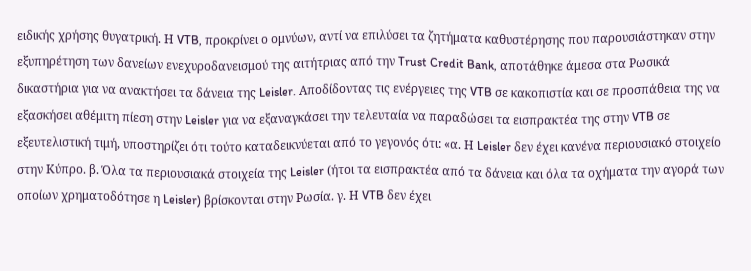ειδικής χρήσης θυγατρική. Η VTB, προκρίνει ο ομνύων, αντί να επιλύσει τα ζητήματα καθυστέρησης που παρουσιάστηκαν στην εξυπηρέτηση των δανείων ενεχυροδανεισμού της αιτήτριας από την Trust Credit Bank, αποτάθηκε άμεσα στα Ρωσικά δικαστήρια για να ανακτήσει τα δάνεια της Leisler. Αποδίδοντας τις ενέργειες της VTB σε κακοπιστία και σε προσπάθεια της να εξασκήσει αθέμιτη πίεση στην Leisler για να εξαναγκάσει την τελευταία να παραδώσει τα εισπρακτέα της στην VTB σε εξευτελιστική τιμή, υποστηρίζει ότι τούτο καταδεικνύεται από το γεγονός ότι: «α. Η Leisler δεν έχει κανένα περιουσιακό στοιχείο στην Κύπρο. β. Όλα τα περιουσιακά στοιχεία της Leisler (ήτοι τα εισπρακτέα από τα δάνεια και όλα τα οχήματα την αγορά των οποίων χρηματοδότησε η Leisler) βρίσκονται στην Ρωσία. γ. Η VTB δεν έχει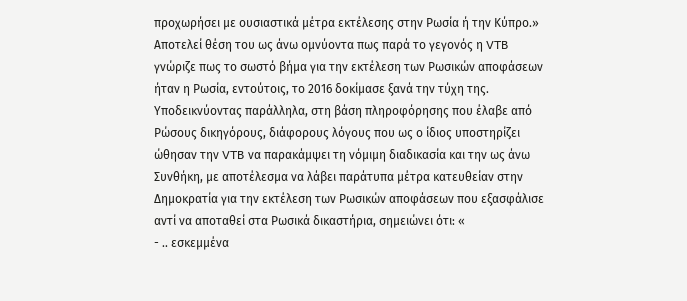προχωρήσει με ουσιαστικά μέτρα εκτέλεσης στην Ρωσία ή την Κύπρο.» Αποτελεί θέση του ως άνω ομνύοντα πως παρά το γεγονός η VTB γνώριζε πως το σωστό βήμα για την εκτέλεση των Ρωσικών αποφάσεων ήταν η Ρωσία, εντούτοις, το 2016 δοκίμασε ξανά την τύχη της. Υποδεικνύοντας παράλληλα, στη βάση πληροφόρησης που έλαβε από Ρώσους δικηγόρους, διάφορους λόγους που ως ο ίδιος υποστηρίζει ώθησαν την VTB να παρακάμψει τη νόμιμη διαδικασία και την ως άνω Συνθήκη, με αποτέλεσμα να λάβει παράτυπα μέτρα κατευθείαν στην Δημοκρατία για την εκτέλεση των Ρωσικών αποφάσεων που εξασφάλισε αντί να αποταθεί στα Ρωσικά δικαστήρια, σημειώνει ότι: «
- .. εσκεμμένα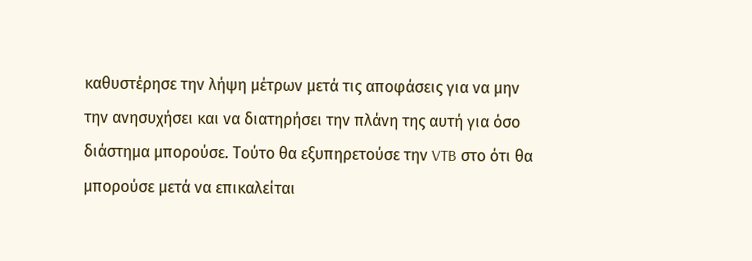καθυστέρησε την λήψη μέτρων μετά τις αποφάσεις για να μην την ανησυχήσει και να διατηρήσει την πλάνη της αυτή για όσο διάστημα μπορούσε. Τούτο θα εξυπηρετούσε την VTB στο ότι θα μπορούσε μετά να επικαλείται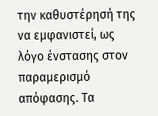την καθυστέρησή της να εμφανιστεί, ως λόγο ένστασης στον παραμερισμό απόφασης. Τα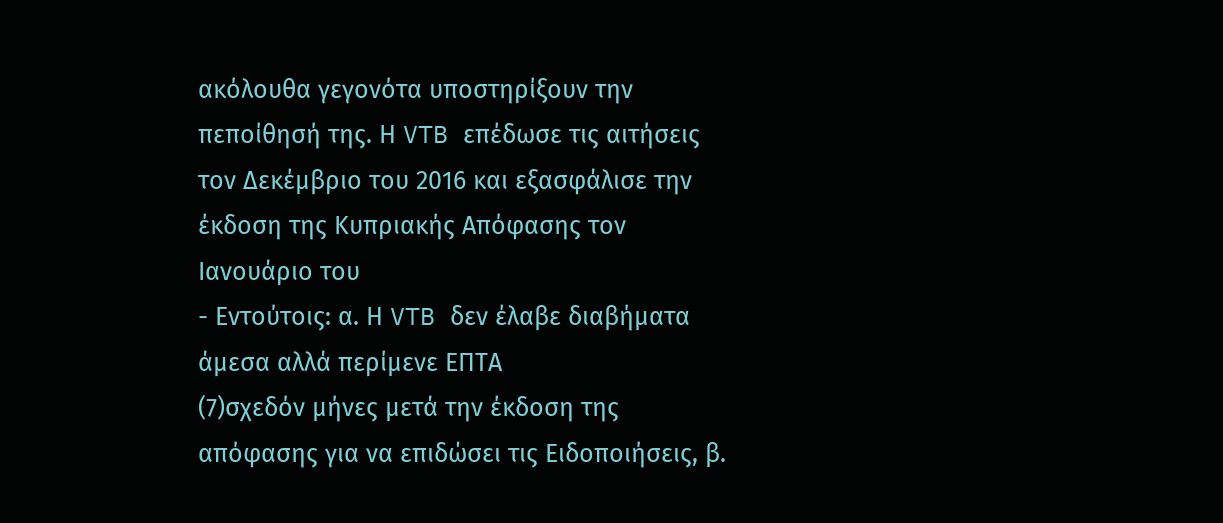ακόλουθα γεγονότα υποστηρίξουν την πεποίθησή της. Η VTB επέδωσε τις αιτήσεις τον Δεκέμβριο του 2016 και εξασφάλισε την έκδοση της Κυπριακής Απόφασης τον Ιανουάριο του
- Εντούτοις: α. Η VTB δεν έλαβε διαβήματα άμεσα αλλά περίμενε ΕΠΤΑ
(7)σχεδόν μήνες μετά την έκδοση της απόφασης για να επιδώσει τις Ειδοποιήσεις, β.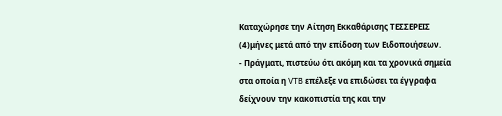Καταχώρησε την Αίτηση Εκκαθάρισης ΤΕΣΣΕΡΕΙΣ
(4)μήνες μετά από την επίδοση των Ειδοποιήσεων.
- Πράγματι, πιστεύω ότι ακόμη και τα χρονικά σημεία στα οποία η VTB επέλεξε να επιδώσει τα έγγραφα δείχνουν την κακοπιστία της και την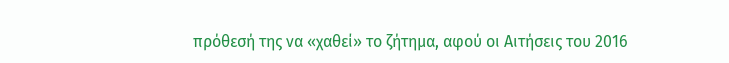πρόθεσή της να «χαθεί» το ζήτημα, αφού οι Αιτήσεις του 2016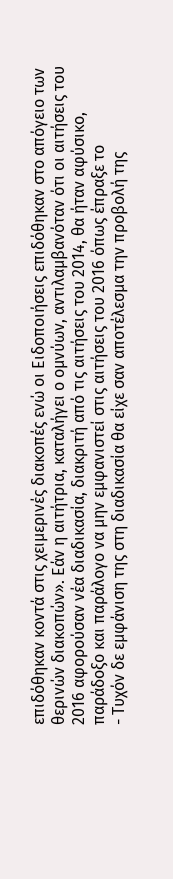επιδόθηκαν κοντά στις χειμερινές διακοπές ενώ οι Ειδοποιήσεις επιδόθηκαν στο απόγειο των θερινών διακοπών». Εάν η αιτήτρια, καταλήγει ο ομνύων, αντιλαμβανόταν ότι οι αιτήσεις του 2016 αφορούσαν νέα διαδικασία, διακριτή από τις αιτήσεις του 2014, θα ήταν αφύσικο, παράδοξο και παράλογο να μην εμφανιστεί στις αιτήσεις του 2016 όπως έπραξε το
- Τυχόν δε εμφάνιση της στη διαδικασία θα είχε σαν αποτέλεσμα την προβολή της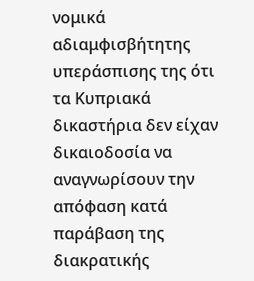νομικά αδιαμφισβήτητης υπεράσπισης της ότι τα Κυπριακά δικαστήρια δεν είχαν δικαιοδοσία να αναγνωρίσουν την απόφαση κατά παράβαση της διακρατικής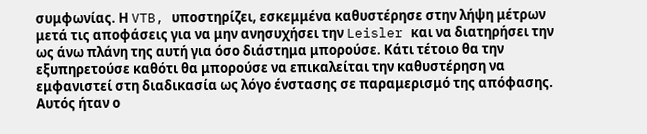συμφωνίας. Η VTB, υποστηρίζει, εσκεμμένα καθυστέρησε στην λήψη μέτρων μετά τις αποφάσεις για να μην ανησυχήσει την Leisler και να διατηρήσει την ως άνω πλάνη της αυτή για όσο διάστημα μπορούσε. Κάτι τέτοιο θα την εξυπηρετούσε καθότι θα μπορούσε να επικαλείται την καθυστέρηση να εμφανιστεί στη διαδικασία ως λόγο ένστασης σε παραμερισμό της απόφασης. Αυτός ήταν ο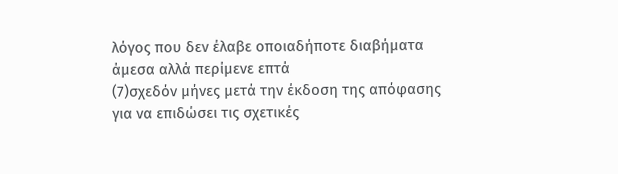λόγος που δεν έλαβε οποιαδήποτε διαβήματα άμεσα αλλά περίμενε επτά
(7)σχεδόν μήνες μετά την έκδοση της απόφασης για να επιδώσει τις σχετικές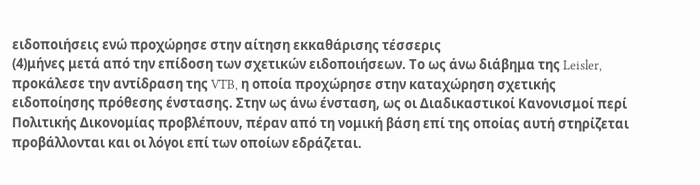ειδοποιήσεις ενώ προχώρησε στην αίτηση εκκαθάρισης τέσσερις
(4)μήνες μετά από την επίδοση των σχετικών ειδοποιήσεων. Το ως άνω διάβημα της Leisler, προκάλεσε την αντίδραση της VTB, η οποία προχώρησε στην καταχώρηση σχετικής ειδοποίησης πρόθεσης ένστασης. Στην ως άνω ένσταση, ως οι Διαδικαστικοί Κανονισμοί περί Πολιτικής Δικονομίας προβλέπουν, πέραν από τη νομική βάση επί της οποίας αυτή στηρίζεται προβάλλονται και οι λόγοι επί των οποίων εδράζεται.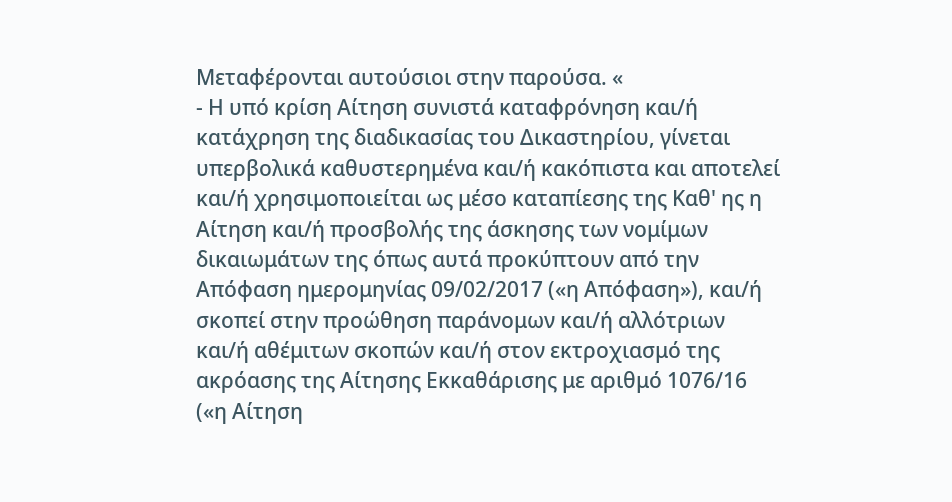Μεταφέρονται αυτούσιοι στην παρούσα. «
- Η υπό κρίση Αίτηση συνιστά καταφρόνηση και/ή κατάχρηση της διαδικασίας του Δικαστηρίου, γίνεται υπερβολικά καθυστερημένα και/ή κακόπιστα και αποτελεί και/ή χρησιμοποιείται ως μέσο καταπίεσης της Καθ' ης η Αίτηση και/ή προσβολής της άσκησης των νομίμων δικαιωμάτων της όπως αυτά προκύπτουν από την Απόφαση ημερομηνίας 09/02/2017 («η Απόφαση»), και/ή σκοπεί στην προώθηση παράνομων και/ή αλλότριων και/ή αθέμιτων σκοπών και/ή στον εκτροχιασμό της ακρόασης της Αίτησης Εκκαθάρισης με αριθμό 1076/16 («η Αίτηση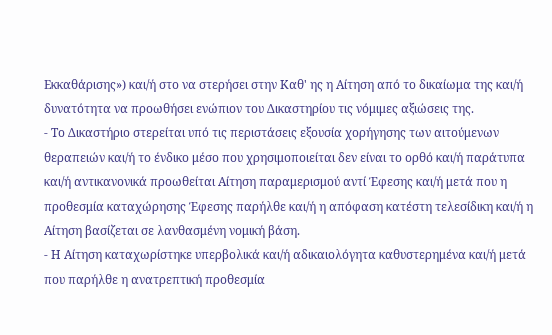Εκκαθάρισης») και/ή στο να στερήσει στην Καθ' ης η Αίτηση από το δικαίωμα της και/ή δυνατότητα να προωθήσει ενώπιον του Δικαστηρίου τις νόμιμες αξιώσεις της.
- Το Δικαστήριο στερείται υπό τις περιστάσεις εξουσία χορήγησης των αιτούμενων θεραπειών και/ή το ένδικο μέσο που χρησιμοποιείται δεν είναι το ορθό και/ή παράτυπα και/ή αντικανονικά προωθείται Αίτηση παραμερισμού αντί Έφεσης και/ή μετά που η προθεσμία καταχώρησης Έφεσης παρήλθε και/ή η απόφαση κατέστη τελεσίδικη και/ή η Αίτηση βασίζεται σε λανθασμένη νομική βάση.
- Η Αίτηση καταχωρίστηκε υπερβολικά και/ή αδικαιολόγητα καθυστερημένα και/ή μετά που παρήλθε η ανατρεπτική προθεσμία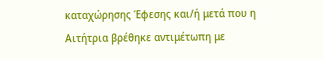καταχώρησης Έφεσης και/ή μετά που η Αιτήτρια βρέθηκε αντιμέτωπη με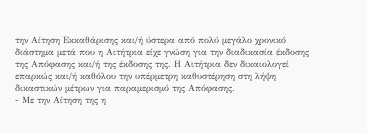την Αίτηση Εκκαθάρισης και/ή ύστερα από πολύ μεγάλο χρονικό διάστημα μετά που η Αιτήτρια είχε γνώση για την διαδικασία έκδοσης της Απόφασης και/ή της έκδοσης της. Η Αιτήτρια δεν δικαιολογεί επαρκώς και/ή καθόλου την υπέρμετρη καθυστέρηση στη λήψη δικαστικών μέτρων για παραμερισμό της Απόφασης.
- Με την Αίτηση της η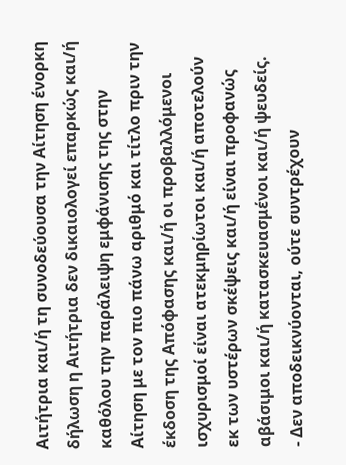Αιτήτρια και/ή τη συνοδεύουσα την Αίτηση ένορκη δήλωση η Αιτήτρια δεν δικαιολογεί επαρκώς και/ή καθόλου την παράλειψη εμφάνισης της στην Αίτηση με τον πιο πάνω αριθμό και τίτλο πριν την έκδοση της Απόφασης και/ή οι προβαλλόμενοι ισχυρισμοί είναι ατεκμηρίωτοι και/ή αποτελούν εκ των υστέρων σκέψεις και/ή είναι προφανώς αβάσιμοι και/ή κατασκευασμένοι και/ή ψευδείς.
- Δεν αποδεικνύονται, ούτε συντρέχουν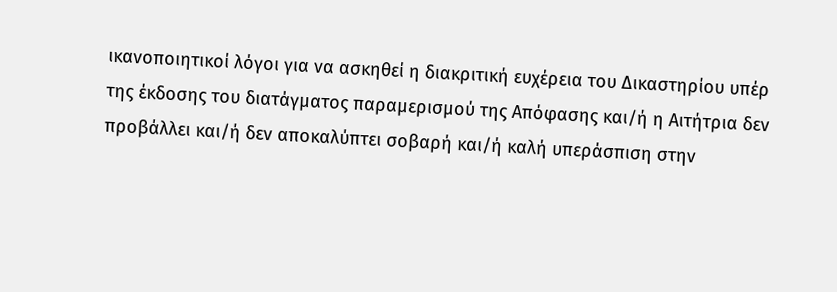ικανοποιητικοί λόγοι για να ασκηθεί η διακριτική ευχέρεια του Δικαστηρίου υπέρ της έκδοσης του διατάγματος παραμερισμού της Απόφασης και/ή η Αιτήτρια δεν προβάλλει και/ή δεν αποκαλύπτει σοβαρή και/ή καλή υπεράσπιση στην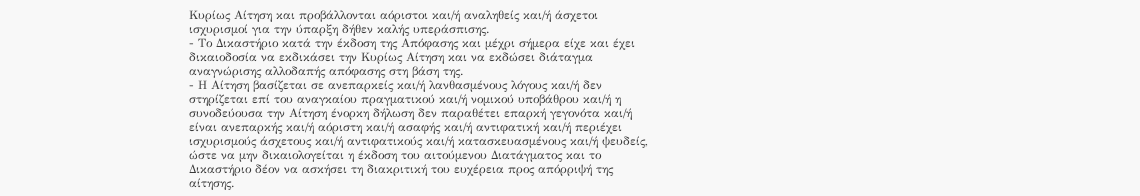Κυρίως Αίτηση και προβάλλονται αόριστοι και/ή αναληθείς και/ή άσχετοι ισχυρισμοί για την ύπαρξη δήθεν καλής υπεράσπισης.
- Το Δικαστήριο κατά την έκδοση της Απόφασης και μέχρι σήμερα είχε και έχει δικαιοδοσία να εκδικάσει την Κυρίως Αίτηση και να εκδώσει διάταγμα αναγνώρισης αλλοδαπής απόφασης στη βάση της.
- Η Αίτηση βασίζεται σε ανεπαρκείς και/ή λανθασμένους λόγους και/ή δεν στηρίζεται επί του αναγκαίου πραγματικού και/ή νομικού υποβάθρου και/ή η συνοδεύουσα την Αίτηση ένορκη δήλωση δεν παραθέτει επαρκή γεγονότα και/ή είναι ανεπαρκής και/ή αόριστη και/ή ασαφής και/ή αντιφατική και/ή περιέχει ισχυρισμούς άσχετους και/ή αντιφατικούς και/ή κατασκευασμένους και/ή ψευδείς, ώστε να μην δικαιολογείται η έκδοση του αιτούμενου Διατάγματος και το Δικαστήριο δέον να ασκήσει τη διακριτική του ευχέρεια προς απόρριψή της αίτησης.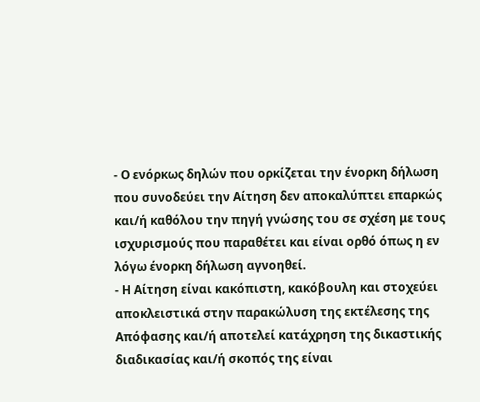- Ο ενόρκως δηλών που ορκίζεται την ένορκη δήλωση που συνοδεύει την Αίτηση δεν αποκαλύπτει επαρκώς και/ή καθόλου την πηγή γνώσης του σε σχέση με τους ισχυρισμούς που παραθέτει και είναι ορθό όπως η εν λόγω ένορκη δήλωση αγνοηθεί.
- Η Αίτηση είναι κακόπιστη, κακόβουλη και στοχεύει αποκλειστικά στην παρακώλυση της εκτέλεσης της Απόφασης και/ή αποτελεί κατάχρηση της δικαστικής διαδικασίας και/ή σκοπός της είναι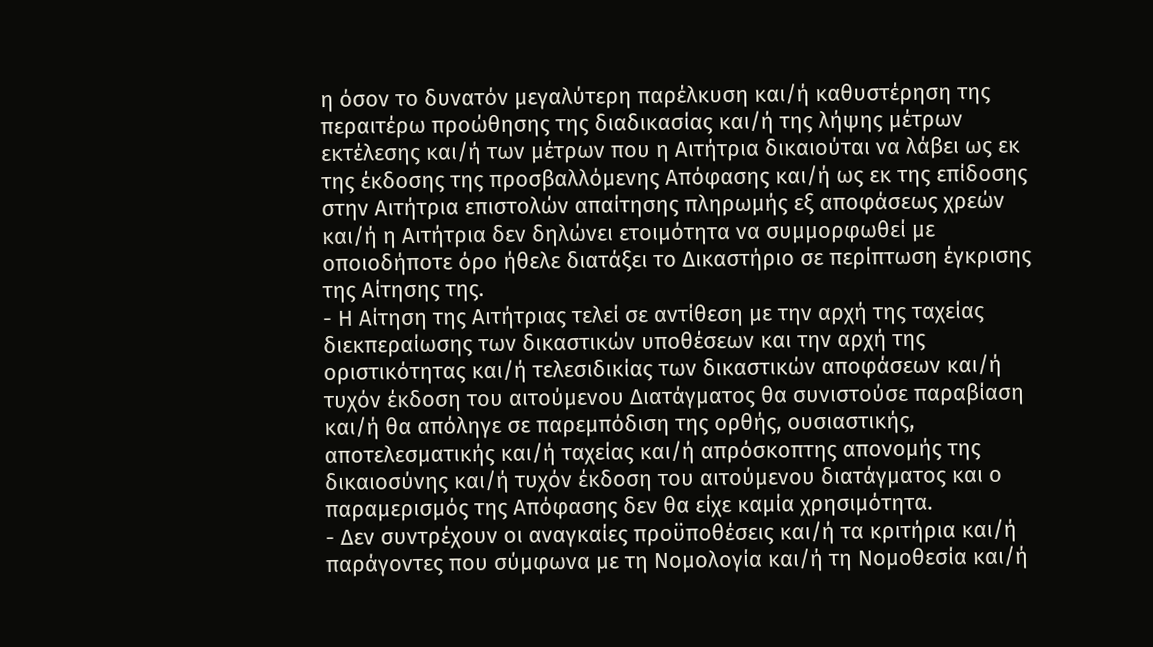η όσον το δυνατόν μεγαλύτερη παρέλκυση και/ή καθυστέρηση της περαιτέρω προώθησης της διαδικασίας και/ή της λήψης μέτρων εκτέλεσης και/ή των μέτρων που η Αιτήτρια δικαιούται να λάβει ως εκ της έκδοσης της προσβαλλόμενης Απόφασης και/ή ως εκ της επίδοσης στην Αιτήτρια επιστολών απαίτησης πληρωμής εξ αποφάσεως χρεών και/ή η Αιτήτρια δεν δηλώνει ετοιμότητα να συμμορφωθεί με οποιοδήποτε όρο ήθελε διατάξει το Δικαστήριο σε περίπτωση έγκρισης της Αίτησης της.
- Η Αίτηση της Αιτήτριας τελεί σε αντίθεση με την αρχή της ταχείας διεκπεραίωσης των δικαστικών υποθέσεων και την αρχή της οριστικότητας και/ή τελεσιδικίας των δικαστικών αποφάσεων και/ή τυχόν έκδοση του αιτούμενου Διατάγματος θα συνιστούσε παραβίαση και/ή θα απόληγε σε παρεμπόδιση της ορθής, ουσιαστικής, αποτελεσματικής και/ή ταχείας και/ή απρόσκοπτης απονομής της δικαιοσύνης και/ή τυχόν έκδοση του αιτούμενου διατάγματος και ο παραμερισμός της Απόφασης δεν θα είχε καμία χρησιμότητα.
- Δεν συντρέχουν οι αναγκαίες προϋποθέσεις και/ή τα κριτήρια και/ή παράγοντες που σύμφωνα με τη Νομολογία και/ή τη Νομοθεσία και/ή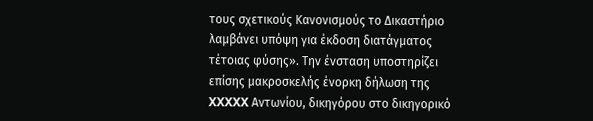τους σχετικούς Κανονισμούς το Δικαστήριο λαμβάνει υπόψη για έκδοση διατάγματος τέτοιας φύσης». Την ένσταση υποστηρίζει επίσης μακροσκελής ένορκη δήλωση της XXXXX Αντωνίου, δικηγόρου στο δικηγορικό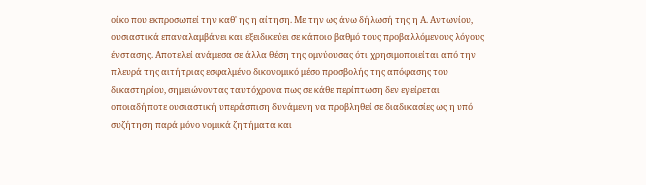οίκο που εκπροσωπεί την καθ' ης η αίτηση. Με την ως άνω δήλωσή της η Α. Αντωνίου, ουσιαστικά επαναλαμβάνει και εξειδικεύει σε κάποιο βαθμό τους προβαλλόμενους λόγους ένστασης. Αποτελεί ανάμεσα σε άλλα θέση της ομνύουσας ότι χρησιμοποιείται από την πλευρά της αιτήτριας εσφαλμένο δικονομικό μέσο προσβολής της απόφασης του δικαστηρίου, σημειώνοντας ταυτόχρονα πως σε κάθε περίπτωση δεν εγείρεται οποιαδήποτε ουσιαστική υπεράσπιση δυνάμενη να προβληθεί σε διαδικασίες ως η υπό συζήτηση παρά μόνο νομικά ζητήματα και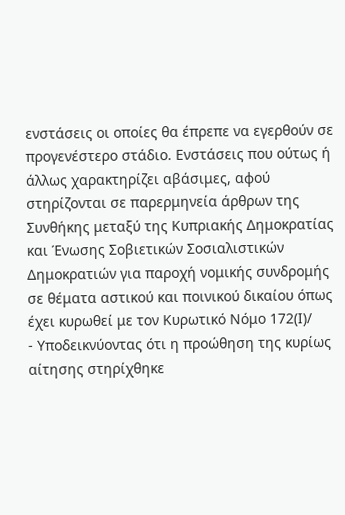ενστάσεις οι οποίες θα έπρεπε να εγερθούν σε προγενέστερο στάδιο. Ενστάσεις που ούτως ή άλλως χαρακτηρίζει αβάσιμες, αφού στηρίζονται σε παρερμηνεία άρθρων της Συνθήκης μεταξύ της Κυπριακής Δημοκρατίας και Ένωσης Σοβιετικών Σοσιαλιστικών Δημοκρατιών για παροχή νομικής συνδρομής σε θέματα αστικού και ποινικού δικαίου όπως έχει κυρωθεί με τον Κυρωτικό Νόμο 172(Ι)/
- Υποδεικνύοντας ότι η προώθηση της κυρίως αίτησης στηρίχθηκε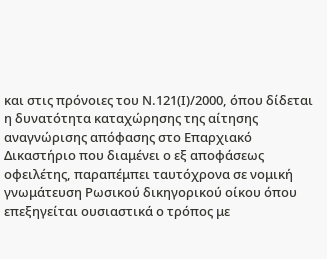και στις πρόνοιες του Ν.121(Ι)/2000, όπου δίδεται η δυνατότητα καταχώρησης της αίτησης αναγνώρισης απόφασης στο Επαρχιακό Δικαστήριο που διαμένει ο εξ αποφάσεως οφειλέτης, παραπέμπει ταυτόχρονα σε νομική γνωμάτευση Ρωσικού δικηγορικού οίκου όπου επεξηγείται ουσιαστικά ο τρόπος με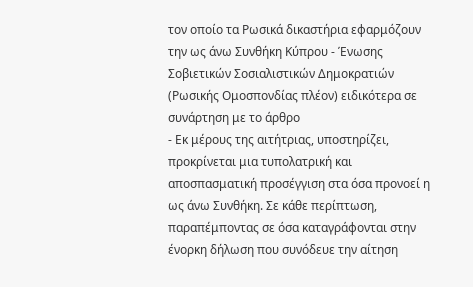τον οποίο τα Ρωσικά δικαστήρια εφαρμόζουν την ως άνω Συνθήκη Κύπρου - Ένωσης Σοβιετικών Σοσιαλιστικών Δημοκρατιών (Ρωσικής Ομοσπονδίας πλέον) ειδικότερα σε συνάρτηση με το άρθρο
- Εκ μέρους της αιτήτριας, υποστηρίζει, προκρίνεται μια τυπολατρική και αποσπασματική προσέγγιση στα όσα προνοεί η ως άνω Συνθήκη. Σε κάθε περίπτωση, παραπέμποντας σε όσα καταγράφονται στην ένορκη δήλωση που συνόδευε την αίτηση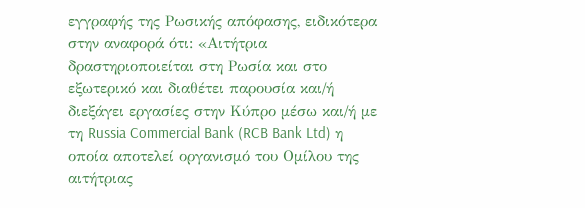εγγραφής της Ρωσικής απόφασης, ειδικότερα στην αναφορά ότι: «Αιτήτρια δραστηριοποιείται στη Ρωσία και στο εξωτερικό και διαθέτει παρουσία και/ή διεξάγει εργασίες στην Κύπρο μέσω και/ή με τη Russia Commercial Bank (RCB Bank Ltd) η οποία αποτελεί οργανισμό του Ομίλου της αιτήτριας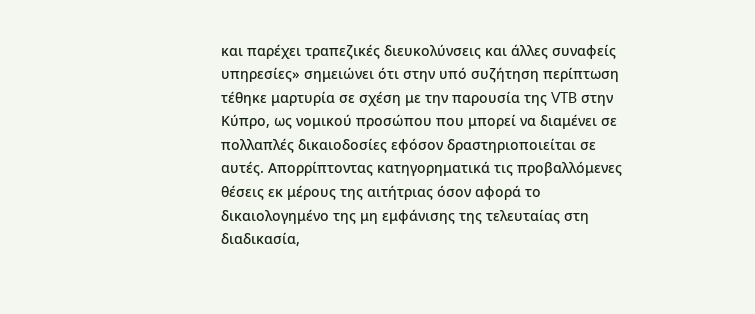και παρέχει τραπεζικές διευκολύνσεις και άλλες συναφείς υπηρεσίες» σημειώνει ότι στην υπό συζήτηση περίπτωση τέθηκε μαρτυρία σε σχέση με την παρουσία της VTB στην Κύπρο, ως νομικού προσώπου που μπορεί να διαμένει σε πολλαπλές δικαιοδοσίες εφόσον δραστηριοποιείται σε αυτές. Απορρίπτοντας κατηγορηματικά τις προβαλλόμενες θέσεις εκ μέρους της αιτήτριας όσον αφορά το δικαιολογημένο της μη εμφάνισης της τελευταίας στη διαδικασία,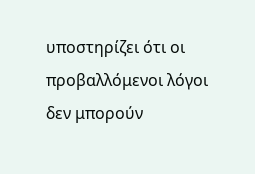υποστηρίζει ότι οι προβαλλόμενοι λόγοι δεν μπορούν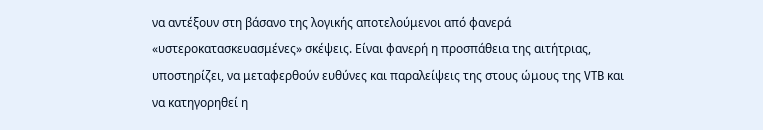να αντέξουν στη βάσανο της λογικής αποτελούμενοι από φανερά «υστεροκατασκευασμένες» σκέψεις. Είναι φανερή η προσπάθεια της αιτήτριας, υποστηρίζει, να μεταφερθούν ευθύνες και παραλείψεις της στους ώμους της VTB και να κατηγορηθεί η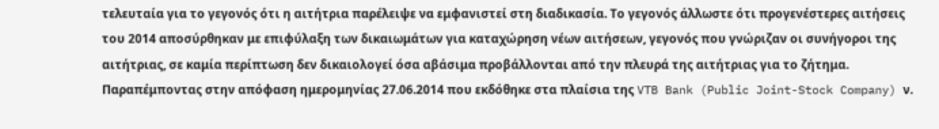τελευταία για το γεγονός ότι η αιτήτρια παρέλειψε να εμφανιστεί στη διαδικασία. Το γεγονός άλλωστε ότι προγενέστερες αιτήσεις του 2014 αποσύρθηκαν με επιφύλαξη των δικαιωμάτων για καταχώρηση νέων αιτήσεων, γεγονός που γνώριζαν οι συνήγοροι της αιτήτριας, σε καμία περίπτωση δεν δικαιολογεί όσα αβάσιμα προβάλλονται από την πλευρά της αιτήτριας για το ζήτημα. Παραπέμποντας στην απόφαση ημερομηνίας 27.06.2014 που εκδόθηκε στα πλαίσια της VTB Bank (Public Joint-Stock Company) ν.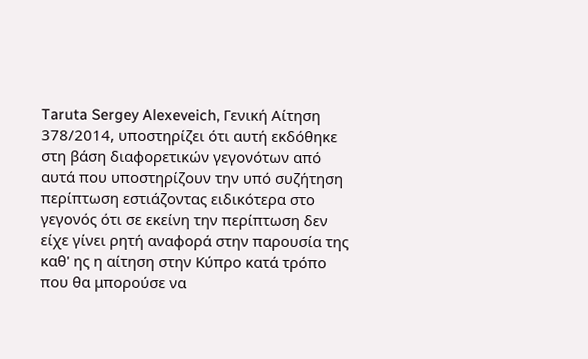Taruta Sergey Alexeveich, Γενική Αίτηση 378/2014, υποστηρίζει ότι αυτή εκδόθηκε στη βάση διαφορετικών γεγονότων από αυτά που υποστηρίζουν την υπό συζήτηση περίπτωση εστιάζοντας ειδικότερα στο γεγονός ότι σε εκείνη την περίπτωση δεν είχε γίνει ρητή αναφορά στην παρουσία της καθ' ης η αίτηση στην Κύπρο κατά τρόπο που θα μπορούσε να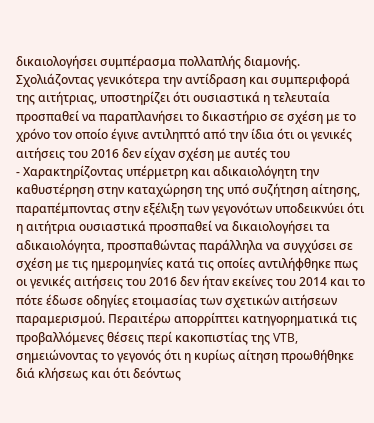δικαιολογήσει συμπέρασμα πολλαπλής διαμονής. Σχολιάζοντας γενικότερα την αντίδραση και συμπεριφορά της αιτήτριας, υποστηρίζει ότι ουσιαστικά η τελευταία προσπαθεί να παραπλανήσει το δικαστήριο σε σχέση με το χρόνο τον οποίο έγινε αντιληπτό από την ίδια ότι οι γενικές αιτήσεις του 2016 δεν είχαν σχέση με αυτές του
- Χαρακτηρίζοντας υπέρμετρη και αδικαιολόγητη την καθυστέρηση στην καταχώρηση της υπό συζήτηση αίτησης, παραπέμποντας στην εξέλιξη των γεγονότων υποδεικνύει ότι η αιτήτρια ουσιαστικά προσπαθεί να δικαιολογήσει τα αδικαιολόγητα, προσπαθώντας παράλληλα να συγχύσει σε σχέση με τις ημερομηνίες κατά τις οποίες αντιλήφθηκε πως οι γενικές αιτήσεις του 2016 δεν ήταν εκείνες του 2014 και το πότε έδωσε οδηγίες ετοιμασίας των σχετικών αιτήσεων παραμερισμού. Περαιτέρω απορρίπτει κατηγορηματικά τις προβαλλόμενες θέσεις περί κακοπιστίας της VTB, σημειώνοντας το γεγονός ότι η κυρίως αίτηση προωθήθηκε διά κλήσεως και ότι δεόντως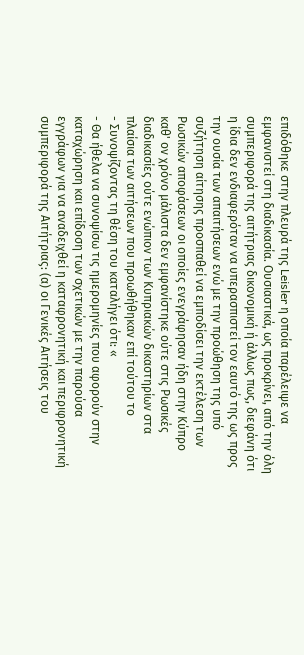επιδόθηκε στην πλευρά της Leisler η οποία παρέλειψε να εμφανιστεί στη διαδικασία. Ουσιαστικά, ως προκρίνει, από την όλη συμπεριφορά της αιτήτριας δικονομική ή άλλως πως, διεφάνη ότι η ίδια δεν ενδιαφερόταν να υπερασπιστεί τον εαυτό της ως προς την ουσία των απαιτήσεων ενώ με την προώθηση της υπό συζήτηση αίτησης προσπαθεί να εμποδίσει την εκτέλεση των Ρωσικών αποφάσεων οι οποίες ενεγράφησαν ήδη στην Κύπρο καθ' ον χρόνο μάλιστα δεν εμφανίστηκε ούτε στις Ρωσικές διαδικασίες ούτε ενώπιον των Κυπριακών δικαστηρίων στα πλαίσια των αιτήσεων που προωθήθηκαν επί τούτου το
- Συνοψίζοντας τη θέση του καταλήγει ότι: «
- Θα ήθελα να συνοψίσω τις ημερομηνίες που αφορούν στην καταχώρηση και επίδοση των σχετικών με την παρούσα εγγράφων για να αναδειχθεί η καταφρονητική και περιφρονητική συμπεριφορά της Αιτήτριας: (α) οι Γενικές Αιτήσεις του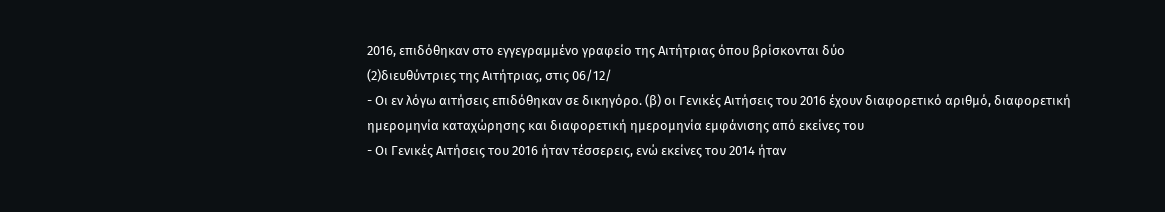2016, επιδόθηκαν στο εγγεγραμμένο γραφείο της Αιτήτριας όπου βρίσκονται δύο
(2)διευθύντριες της Αιτήτριας, στις 06/12/
- Οι εν λόγω αιτήσεις επιδόθηκαν σε δικηγόρο. (β) οι Γενικές Αιτήσεις του 2016 έχουν διαφορετικό αριθμό, διαφορετική ημερομηνία καταχώρησης και διαφορετική ημερομηνία εμφάνισης από εκείνες του
- Οι Γενικές Αιτήσεις του 2016 ήταν τέσσερεις, ενώ εκείνες του 2014 ήταν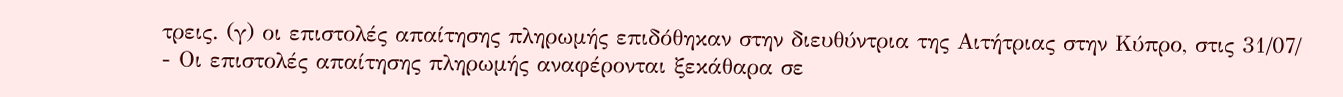τρεις. (γ) οι επιστολές απαίτησης πληρωμής επιδόθηκαν στην διευθύντρια της Αιτήτριας στην Κύπρο, στις 31/07/
- Οι επιστολές απαίτησης πληρωμής αναφέρονται ξεκάθαρα σε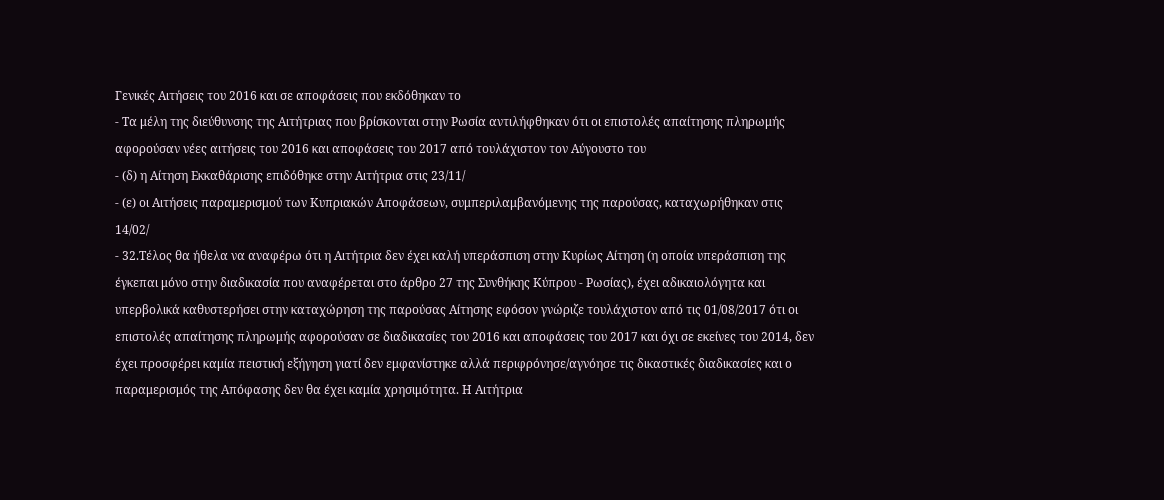Γενικές Αιτήσεις του 2016 και σε αποφάσεις που εκδόθηκαν το
- Τα μέλη της διεύθυνσης της Αιτήτριας που βρίσκονται στην Ρωσία αντιλήφθηκαν ότι οι επιστολές απαίτησης πληρωμής αφορούσαν νέες αιτήσεις του 2016 και αποφάσεις του 2017 από τουλάχιστον τον Αύγουστο του
- (δ) η Αίτηση Εκκαθάρισης επιδόθηκε στην Αιτήτρια στις 23/11/
- (ε) οι Αιτήσεις παραμερισμού των Κυπριακών Αποφάσεων, συμπεριλαμβανόμενης της παρούσας, καταχωρήθηκαν στις 14/02/
- 32.Τέλος θα ήθελα να αναφέρω ότι η Αιτήτρια δεν έχει καλή υπεράσπιση στην Κυρίως Αίτηση (η οποία υπεράσπιση της έγκεπαι μόνο στην διαδικασία που αναφέρεται στο άρθρο 27 της Συνθήκης Κύπρου - Ρωσίας), έχει αδικαιολόγητα και υπερβολικά καθυστερήσει στην καταχώρηση της παρούσας Αίτησης εφόσον γνώριζε τουλάχιστον από τις 01/08/2017 ότι οι επιστολές απαίτησης πληρωμής αφορούσαν σε διαδικασίες του 2016 και αποφάσεις του 2017 και όχι σε εκείνες του 2014, δεν έχει προσφέρει καμία πειστική εξήγηση γιατί δεν εμφανίστηκε αλλά περιφρόνησε/αγνόησε τις δικαστικές διαδικασίες και ο παραμερισμός της Απόφασης δεν θα έχει καμία χρησιμότητα. Η Αιτήτρια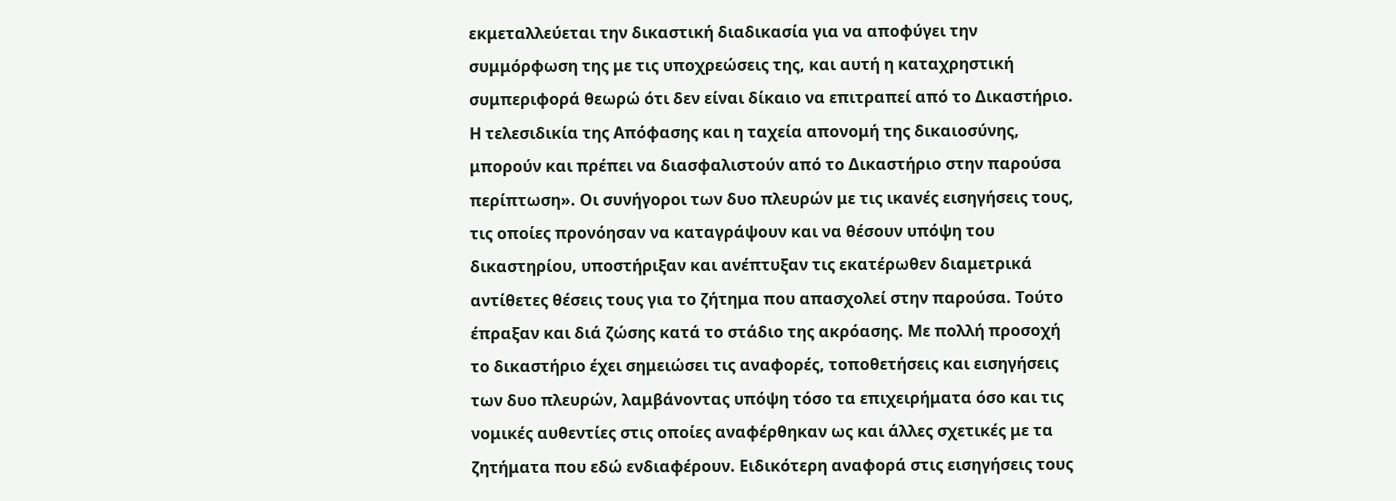εκμεταλλεύεται την δικαστική διαδικασία για να αποφύγει την συμμόρφωση της με τις υποχρεώσεις της, και αυτή η καταχρηστική συμπεριφορά θεωρώ ότι δεν είναι δίκαιο να επιτραπεί από το Δικαστήριο. Η τελεσιδικία της Απόφασης και η ταχεία απονομή της δικαιοσύνης, μπορούν και πρέπει να διασφαλιστούν από το Δικαστήριο στην παρούσα περίπτωση». Οι συνήγοροι των δυο πλευρών με τις ικανές εισηγήσεις τους, τις οποίες προνόησαν να καταγράψουν και να θέσουν υπόψη του δικαστηρίου, υποστήριξαν και ανέπτυξαν τις εκατέρωθεν διαμετρικά αντίθετες θέσεις τους για το ζήτημα που απασχολεί στην παρούσα. Τούτο έπραξαν και διά ζώσης κατά το στάδιο της ακρόασης. Με πολλή προσοχή το δικαστήριο έχει σημειώσει τις αναφορές, τοποθετήσεις και εισηγήσεις των δυο πλευρών, λαμβάνοντας υπόψη τόσο τα επιχειρήματα όσο και τις νομικές αυθεντίες στις οποίες αναφέρθηκαν ως και άλλες σχετικές με τα ζητήματα που εδώ ενδιαφέρουν. Ειδικότερη αναφορά στις εισηγήσεις τους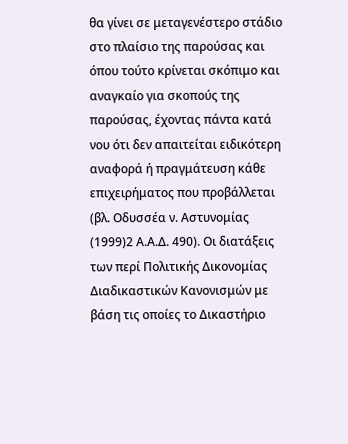θα γίνει σε μεταγενέστερο στάδιο στο πλαίσιο της παρούσας και όπου τούτο κρίνεται σκόπιμο και αναγκαίο για σκοπούς της παρούσας, έχοντας πάντα κατά νου ότι δεν απαιτείται ειδικότερη αναφορά ή πραγμάτευση κάθε επιχειρήματος που προβάλλεται (βλ. Οδυσσέα ν. Αστυνομίας
(1999)2 Α.Α.Δ. 490). Οι διατάξεις των περί Πολιτικής Δικονομίας Διαδικαστικών Κανονισμών με βάση τις οποίες το Δικαστήριο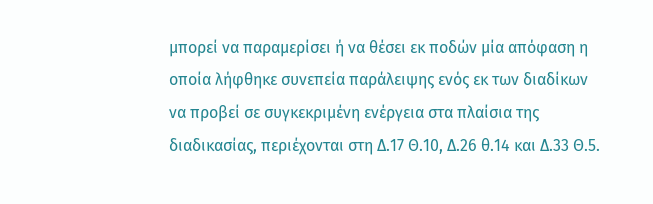μπορεί να παραμερίσει ή να θέσει εκ ποδών μία απόφαση η οποία λήφθηκε συνεπεία παράλειψης ενός εκ των διαδίκων να προβεί σε συγκεκριμένη ενέργεια στα πλαίσια της διαδικασίας, περιέχονται στη Δ.17 Θ.10, Δ.26 θ.14 και Δ.33 Θ.5.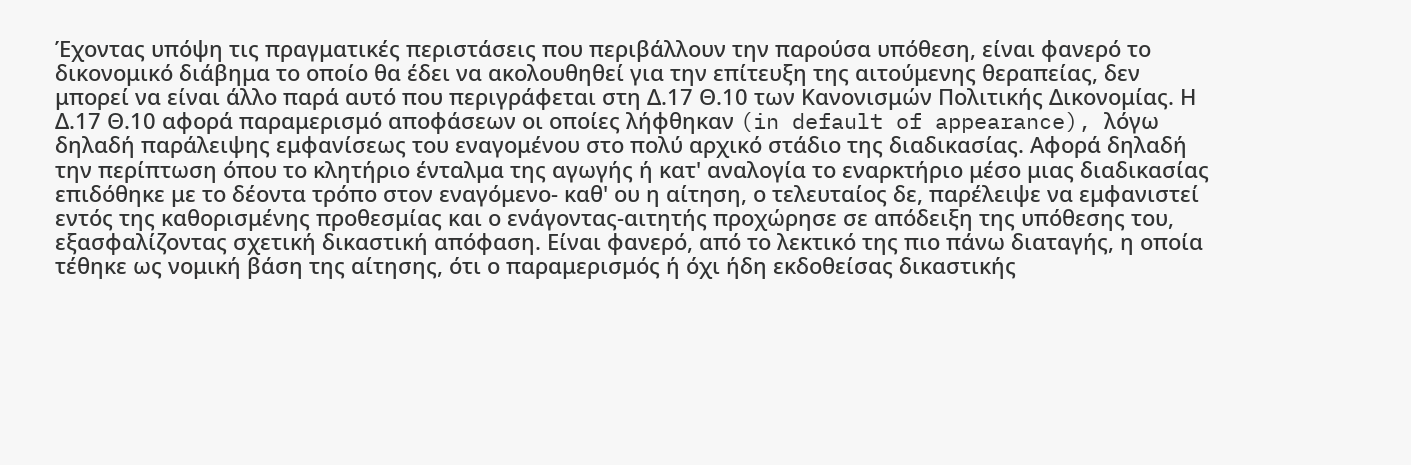Έχοντας υπόψη τις πραγματικές περιστάσεις που περιβάλλουν την παρούσα υπόθεση, είναι φανερό το δικονομικό διάβημα το οποίο θα έδει να ακολουθηθεί για την επίτευξη της αιτούμενης θεραπείας, δεν μπορεί να είναι άλλο παρά αυτό που περιγράφεται στη Δ.17 Θ.10 των Κανονισμών Πολιτικής Δικονομίας. Η Δ.17 Θ.10 αφορά παραμερισμό αποφάσεων οι οποίες λήφθηκαν (in default of appearance), λόγω δηλαδή παράλειψης εμφανίσεως του εναγομένου στο πολύ αρχικό στάδιο της διαδικασίας. Αφορά δηλαδή την περίπτωση όπου το κλητήριο ένταλμα της αγωγής ή κατ' αναλογία το εναρκτήριο μέσο μιας διαδικασίας επιδόθηκε με το δέοντα τρόπο στον εναγόμενο- καθ' ου η αίτηση, ο τελευταίος δε, παρέλειψε να εμφανιστεί εντός της καθορισμένης προθεσμίας και ο ενάγοντας-αιτητής προχώρησε σε απόδειξη της υπόθεσης του, εξασφαλίζοντας σχετική δικαστική απόφαση. Είναι φανερό, από το λεκτικό της πιο πάνω διαταγής, η οποία τέθηκε ως νομική βάση της αίτησης, ότι ο παραμερισμός ή όχι ήδη εκδοθείσας δικαστικής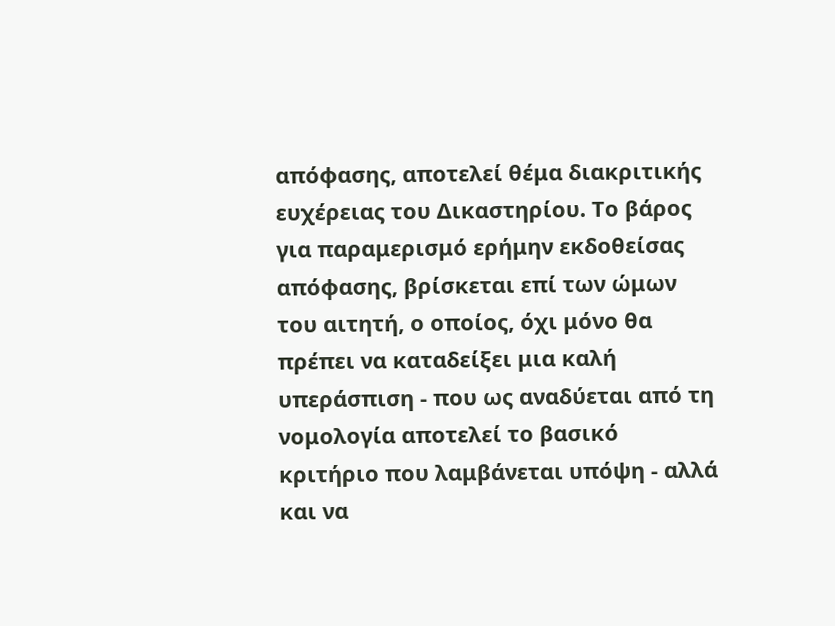απόφασης, αποτελεί θέμα διακριτικής ευχέρειας του Δικαστηρίου. Το βάρος για παραμερισμό ερήμην εκδοθείσας απόφασης, βρίσκεται επί των ώμων του αιτητή, ο οποίος, όχι μόνο θα πρέπει να καταδείξει μια καλή υπεράσπιση - που ως αναδύεται από τη νομολογία αποτελεί το βασικό κριτήριο που λαμβάνεται υπόψη - αλλά και να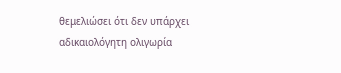θεμελιώσει ότι δεν υπάρχει αδικαιολόγητη ολιγωρία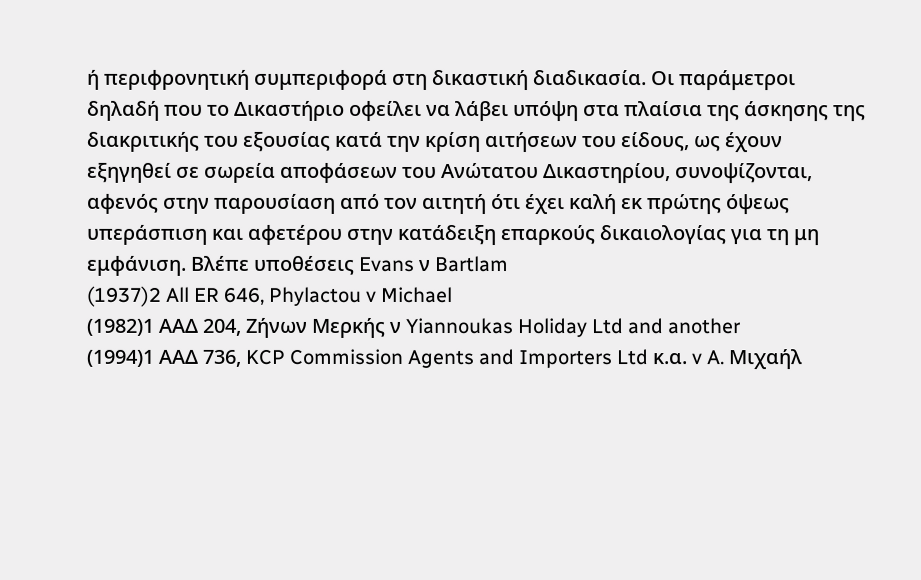ή περιφρονητική συμπεριφορά στη δικαστική διαδικασία. Οι παράμετροι δηλαδή που το Δικαστήριο οφείλει να λάβει υπόψη στα πλαίσια της άσκησης της διακριτικής του εξουσίας κατά την κρίση αιτήσεων του είδους, ως έχουν εξηγηθεί σε σωρεία αποφάσεων του Ανώτατου Δικαστηρίου, συνοψίζονται, αφενός στην παρουσίαση από τον αιτητή ότι έχει καλή εκ πρώτης όψεως υπεράσπιση και αφετέρου στην κατάδειξη επαρκούς δικαιολογίας για τη μη εμφάνιση. Βλέπε υποθέσεις Evans ν Bartlam
(1937)2 All ER 646, Phylactou v Michael
(1982)1 ΑΑΔ 204, Ζήνων Μερκής ν Yiannoukas Holiday Ltd and another
(1994)1 ΑΑΔ 736, KCP Commission Agents and Importers Ltd κ.α. v A. Μιχαήλ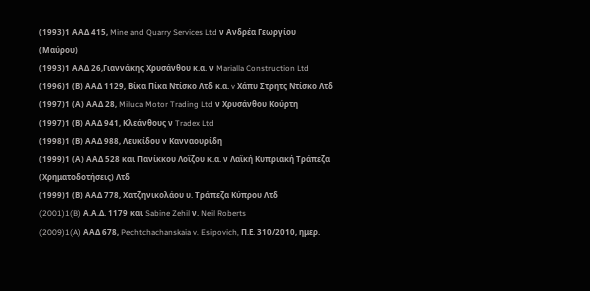(1993)1 ΑΑΔ 415, Mine and Quarry Services Ltd ν Ανδρέα Γεωργίου (Μαύρου)
(1993)1 ΑΑΔ 26,Γιαννάκης Χρυσάνθου κ.α. ν Marialla Construction Ltd
(1996)1 (Β) ΑΑΔ 1129, Βίκα Πίκα Ντίσκο Λτδ κ.α. v Χάπυ Στρητς Ντίσκο Λτδ
(1997)1 (Α) ΑΑΔ 28, Miluca Motor Trading Ltd ν Χρυσάνθου Κούρτη
(1997)1 (Β) ΑΑΔ 941, Κλεάνθους ν Tradex Ltd
(1998)1 (Β) ΑΑΔ 988, Λευκίδου ν Κανναουρίδη
(1999)1 (Α) ΑΑΔ 528 και Πανίκκου Λοϊζου κ.α. ν Λαϊκή Κυπριακή Τράπεζα (Χρηματοδοτήσεις) Λτδ
(1999)1 (Β) ΑΑΔ 778, Χατζηνικολάου υ. Τράπεζα Κύπρου Λτδ
(2001)1(B) Α.Α.Δ. 1179 και Sabine Zehil ν. Neil Roberts
(2009)1(A) ΑΑΔ 678, Pechtchachanskaia v. Esipovich, Π.Ε. 310/2010, ημερ.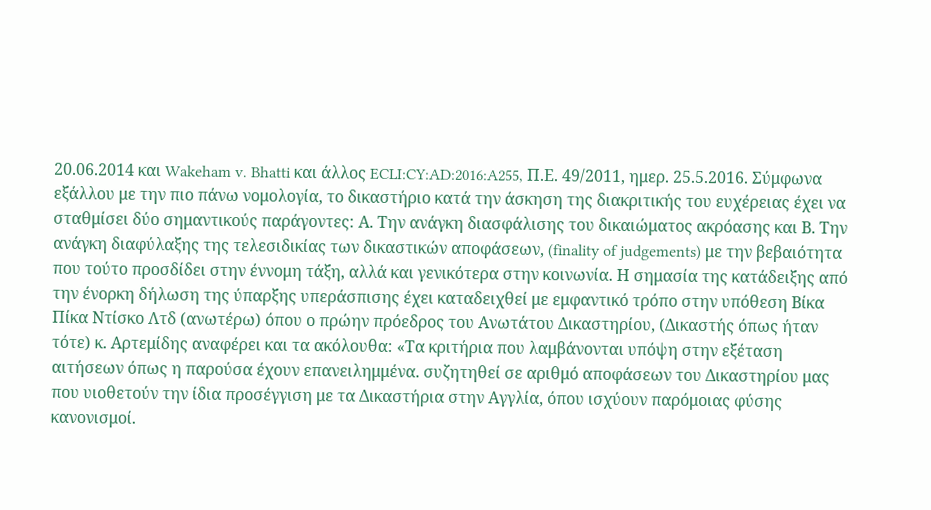20.06.2014 και Wakeham v. Bhatti και άλλος ECLI:CY:AD:2016:A255, Π.Ε. 49/2011, ημερ. 25.5.2016. Σύμφωνα εξάλλου με την πιο πάνω νομολογία, το δικαστήριο κατά την άσκηση της διακριτικής του ευχέρειας έχει να σταθμίσει δύο σημαντικούς παράγοντες: Α. Την ανάγκη διασφάλισης του δικαιώματος ακρόασης και Β. Την ανάγκη διαφύλαξης της τελεσιδικίας των δικαστικών αποφάσεων, (finality of judgements) με την βεβαιότητα που τούτο προσδίδει στην έννομη τάξη, αλλά και γενικότερα στην κοινωνία. Η σημασία της κατάδειξης από την ένορκη δήλωση της ύπαρξης υπεράσπισης έχει καταδειχθεί με εμφαντικό τρόπο στην υπόθεση Βίκα Πίκα Ντίσκο Λτδ (ανωτέρω) όπου ο πρώην πρόεδρος του Ανωτάτου Δικαστηρίου, (Δικαστής όπως ήταν τότε) κ. Αρτεμίδης αναφέρει και τα ακόλουθα: «Τα κριτήρια που λαμβάνονται υπόψη στην εξέταση αιτήσεων όπως η παρούσα έχουν επανειλημμένα. συζητηθεί σε αριθμό αποφάσεων του Δικαστηρίου μας που υιοθετούν την ίδια προσέγγιση με τα Δικαστήρια στην Αγγλία, όπου ισχύουν παρόμοιας φύσης κανονισμοί.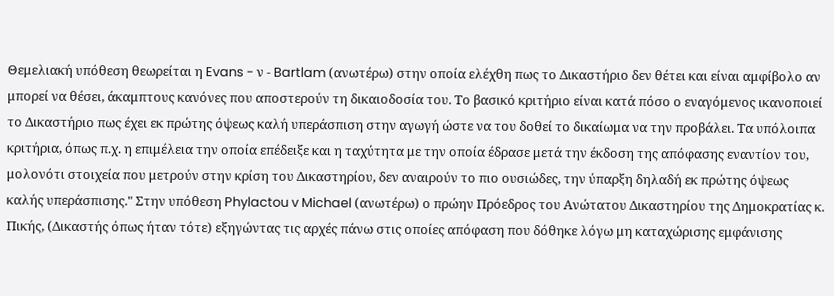Θεμελιακή υπόθεση θεωρείται η Evans - ν - Bartlam (ανωτέρω) στην οποία ελέχθη πως το Δικαστήριο δεν θέτει και είναι αμφίβολο αν μπορεί να θέσει, άκαμπτους κανόνες που αποστερούν τη δικαιοδοσία του. Το βασικό κριτήριο είναι κατά πόσο ο εναγόμενος ικανοποιεί το Δικαστήριο πως έχει εκ πρώτης όψεως καλή υπεράσπιση στην αγωγή ώστε να του δοθεί το δικαίωμα να την προβάλει. Τα υπόλοιπα κριτήρια, όπως π.χ. η επιμέλεια την οποία επέδειξε και η ταχύτητα με την οποία έδρασε μετά την έκδοση της απόφασης εναντίον του, μολονότι στοιχεία που μετρούν στην κρίση του Δικαστηρίου, δεν αναιρούν το πιο ουσιώδες, την ύπαρξη δηλαδή εκ πρώτης όψεως καλής υπεράσπισης." Στην υπόθεση Phylactou v Michael (ανωτέρω) ο πρώην Πρόεδρος του Ανώτατου Δικαστηρίου της Δημοκρατίας κ. Πικής, (Δικαστής όπως ήταν τότε) εξηγώντας τις αρχές πάνω στις οποίες απόφαση που δόθηκε λόγω μη καταχώρισης εμφάνισης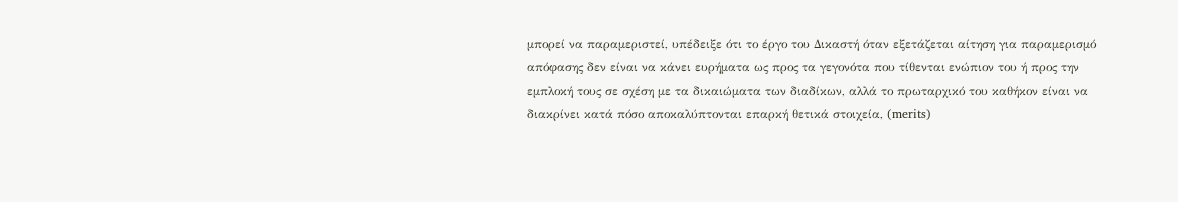μπορεί να παραμεριστεί, υπέδειξε ότι το έργο του Δικαστή όταν εξετάζεται αίτηση για παραμερισμό απόφασης δεν είναι να κάνει ευρήματα ως προς τα γεγονότα που τίθενται ενώπιον του ή προς την εμπλοκή τους σε σχέση με τα δικαιώματα των διαδίκων, αλλά το πρωταρχικό του καθήκον είναι να διακρίνει κατά πόσο αποκαλύπτονται επαρκή θετικά στοιχεία, (merits)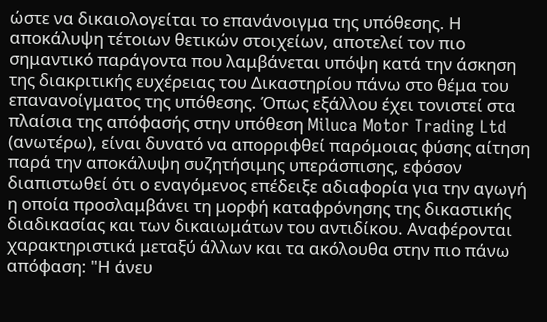ώστε να δικαιολογείται το επανάνοιγμα της υπόθεσης. Η αποκάλυψη τέτοιων θετικών στοιχείων, αποτελεί τον πιο σημαντικό παράγοντα που λαμβάνεται υπόψη κατά την άσκηση της διακριτικής ευχέρειας του Δικαστηρίου πάνω στο θέμα του επανανοίγματος της υπόθεσης. Όπως εξάλλου έχει τονιστεί στα πλαίσια της απόφασής στην υπόθεση Miluca Motor Trading Ltd (ανωτέρω), είναι δυνατό να απορριφθεί παρόμοιας φύσης αίτηση παρά την αποκάλυψη συζητήσιμης υπεράσπισης, εφόσον διαπιστωθεί ότι ο εναγόμενος επέδειξε αδιαφορία για την αγωγή η οποία προσλαμβάνει τη μορφή καταφρόνησης της δικαστικής διαδικασίας και των δικαιωμάτων του αντιδίκου. Αναφέρονται χαρακτηριστικά μεταξύ άλλων και τα ακόλουθα στην πιο πάνω απόφαση: "Η άνευ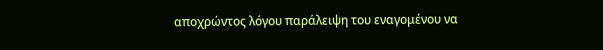αποχρώντος λόγου παράλειψη του εναγομένου να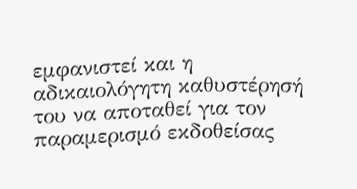εμφανιστεί και η αδικαιολόγητη καθυστέρησή του να αποταθεί για τον παραμερισμό εκδοθείσας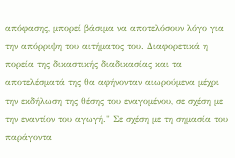απόφασης, μπορεί βάσιμα να αποτελόσουν λόγο για την απόρριψη του αιτήματος του. Διαφορετικά η πορεία της δικαστικής διαδικασίας και τα αποτελέσματά της θα αφήνονταν αιωρούμενα μέχρι την εκδήλωση της θέσης του εναγομένου, σε σχέση με την εναντίον του αγωγή." Σε σχέση με τη σημασία του παράγοντα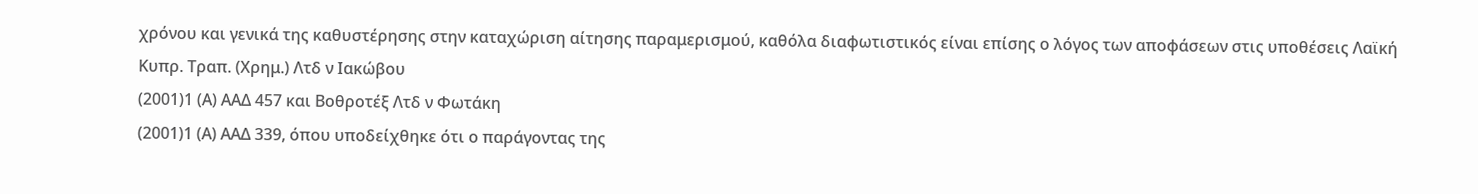χρόνου και γενικά της καθυστέρησης στην καταχώριση αίτησης παραμερισμού, καθόλα διαφωτιστικός είναι επίσης ο λόγος των αποφάσεων στις υποθέσεις Λαϊκή Κυπρ. Τραπ. (Χρημ.) Λτδ ν Ιακώβου
(2001)1 (Α) ΑΑΔ 457 και Βοθροτέξ Λτδ ν Φωτάκη
(2001)1 (Α) ΑΑΔ 339, όπου υποδείχθηκε ότι ο παράγοντας της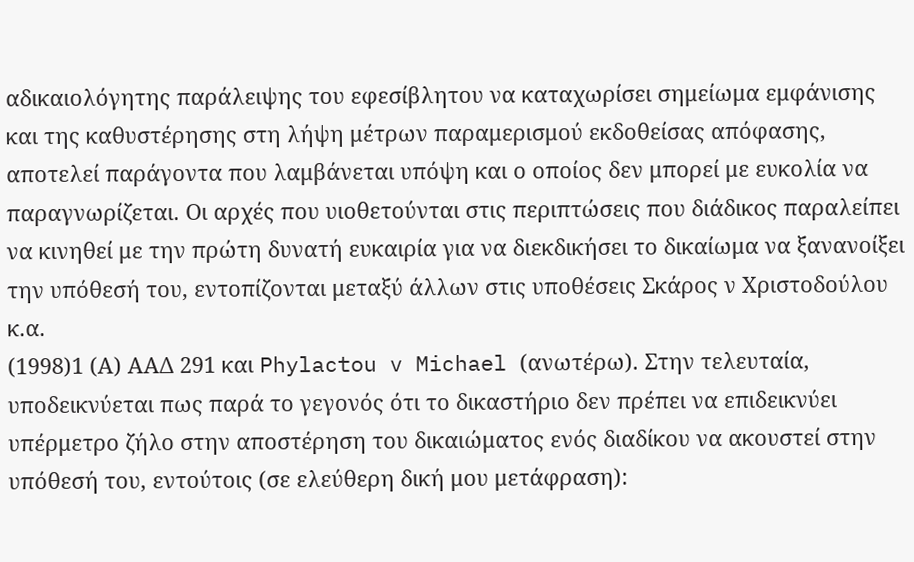αδικαιολόγητης παράλειψης του εφεσίβλητου να καταχωρίσει σημείωμα εμφάνισης και της καθυστέρησης στη λήψη μέτρων παραμερισμού εκδοθείσας απόφασης, αποτελεί παράγοντα που λαμβάνεται υπόψη και ο οποίος δεν μπορεί με ευκολία να παραγνωρίζεται. Οι αρχές που υιοθετούνται στις περιπτώσεις που διάδικος παραλείπει να κινηθεί με την πρώτη δυνατή ευκαιρία για να διεκδικήσει το δικαίωμα να ξανανοίξει την υπόθεσή του, εντοπίζονται μεταξύ άλλων στις υποθέσεις Σκάρος ν Χριστοδούλου κ.α.
(1998)1 (Α) ΑΑΔ 291 και Phylactou v Michael (ανωτέρω). Στην τελευταία, υποδεικνύεται πως παρά το γεγονός ότι το δικαστήριο δεν πρέπει να επιδεικνύει υπέρμετρο ζήλο στην αποστέρηση του δικαιώματος ενός διαδίκου να ακουστεί στην υπόθεσή του, εντούτοις (σε ελεύθερη δική μου μετάφραση):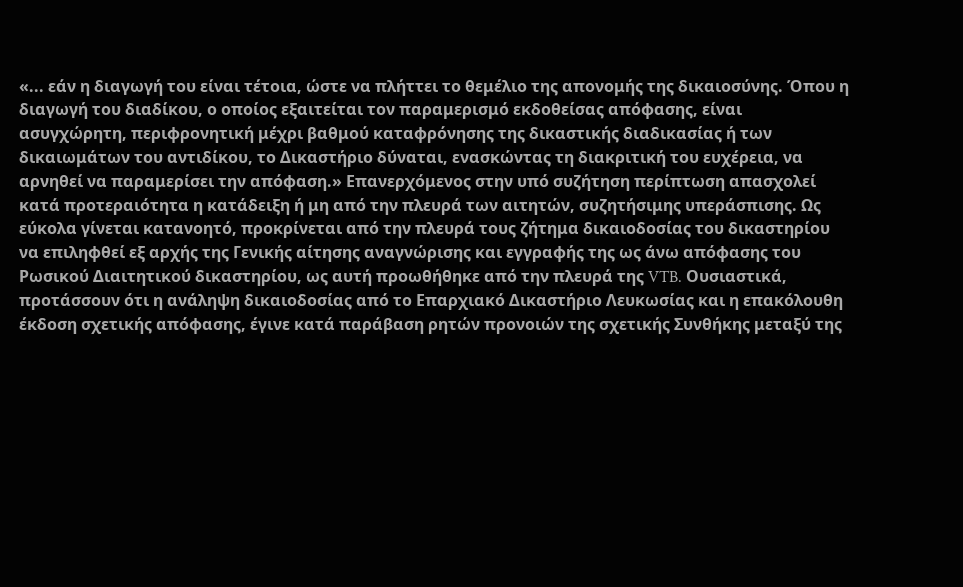«... εάν η διαγωγή του είναι τέτοια, ώστε να πλήττει το θεμέλιο της απονομής της δικαιοσύνης. Όπου η διαγωγή του διαδίκου, ο οποίος εξαιτείται τον παραμερισμό εκδοθείσας απόφασης, είναι ασυγχώρητη, περιφρονητική μέχρι βαθμού καταφρόνησης της δικαστικής διαδικασίας ή των δικαιωμάτων του αντιδίκου, το Δικαστήριο δύναται, ενασκώντας τη διακριτική του ευχέρεια, να αρνηθεί να παραμερίσει την απόφαση.» Επανερχόμενος στην υπό συζήτηση περίπτωση απασχολεί κατά προτεραιότητα η κατάδειξη ή μη από την πλευρά των αιτητών, συζητήσιμης υπεράσπισης. Ως εύκολα γίνεται κατανοητό, προκρίνεται από την πλευρά τους ζήτημα δικαιοδοσίας του δικαστηρίου να επιληφθεί εξ αρχής της Γενικής αίτησης αναγνώρισης και εγγραφής της ως άνω απόφασης του Ρωσικού Διαιτητικού δικαστηρίου, ως αυτή προωθήθηκε από την πλευρά της VTB. Ουσιαστικά, προτάσσουν ότι η ανάληψη δικαιοδοσίας από το Επαρχιακό Δικαστήριο Λευκωσίας και η επακόλουθη έκδοση σχετικής απόφασης, έγινε κατά παράβαση ρητών προνοιών της σχετικής Συνθήκης μεταξύ της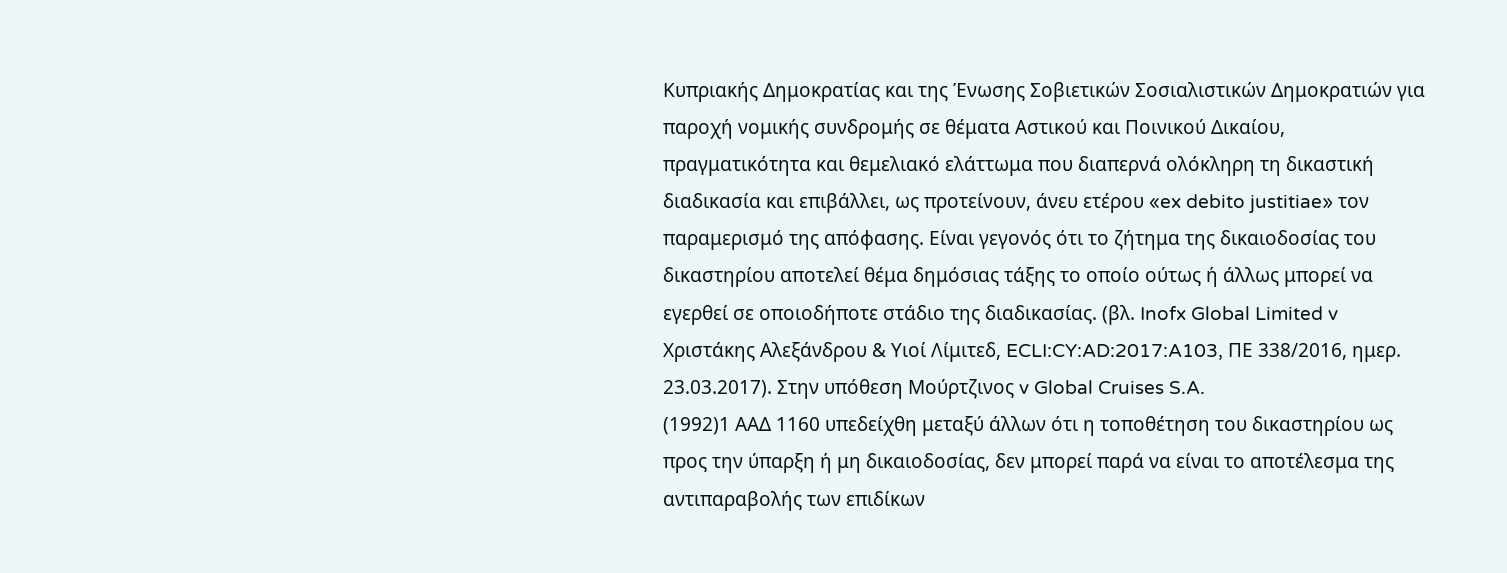Κυπριακής Δημοκρατίας και της Ένωσης Σοβιετικών Σοσιαλιστικών Δημοκρατιών για παροχή νομικής συνδρομής σε θέματα Αστικού και Ποινικού Δικαίου, πραγματικότητα και θεμελιακό ελάττωμα που διαπερνά ολόκληρη τη δικαστική διαδικασία και επιβάλλει, ως προτείνουν, άνευ ετέρου «ex debito justitiae» τον παραμερισμό της απόφασης. Είναι γεγονός ότι το ζήτημα της δικαιοδοσίας του δικαστηρίου αποτελεί θέμα δημόσιας τάξης το οποίο ούτως ή άλλως μπορεί να εγερθεί σε οποιοδήποτε στάδιο της διαδικασίας. (βλ. Inofx Global Limited v Χριστάκης Αλεξάνδρου & Υιοί Λίμιτεδ, ECLI:CY:AD:2017:A103, ΠΕ 338/2016, ημερ. 23.03.2017). Στην υπόθεση Μούρτζινος v Global Cruises S.A.
(1992)1 ΑΑΔ 1160 υπεδείχθη μεταξύ άλλων ότι η τοποθέτηση του δικαστηρίου ως προς την ύπαρξη ή μη δικαιοδοσίας, δεν μπορεί παρά να είναι το αποτέλεσμα της αντιπαραβολής των επιδίκων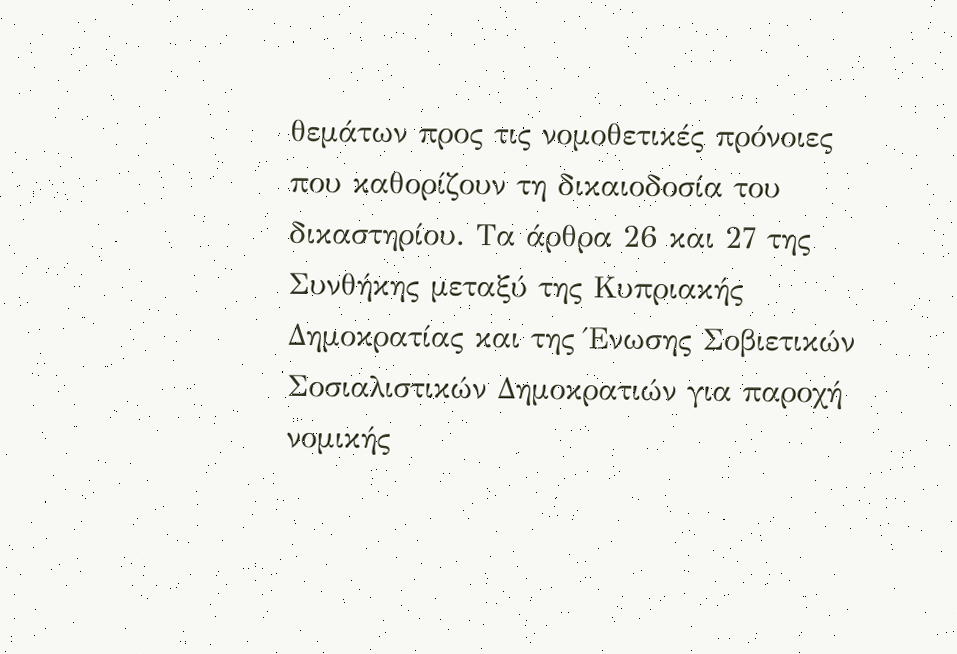θεμάτων προς τις νομοθετικές πρόνοιες που καθορίζουν τη δικαιοδοσία του δικαστηρίου. Τα άρθρα 26 και 27 της Συνθήκης μεταξύ της Κυπριακής Δημοκρατίας και της Ένωσης Σοβιετικών Σοσιαλιστικών Δημοκρατιών για παροχή νομικής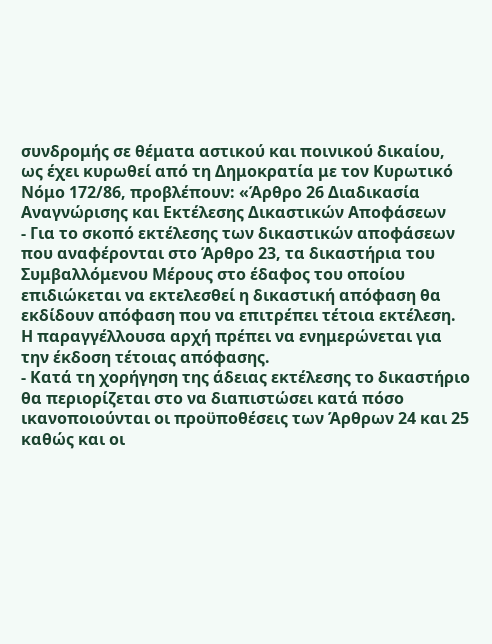συνδρομής σε θέματα αστικού και ποινικού δικαίου, ως έχει κυρωθεί από τη Δημοκρατία με τον Κυρωτικό Νόμο 172/86, προβλέπουν: «Άρθρο 26 Διαδικασία Αναγνώρισης και Εκτέλεσης Δικαστικών Αποφάσεων
- Για το σκοπό εκτέλεσης των δικαστικών αποφάσεων που αναφέρονται στο Άρθρο 23, τα δικαστήρια του Συμβαλλόμενου Μέρους στο έδαφος του οποίου επιδιώκεται να εκτελεσθεί η δικαστική απόφαση θα εκδίδουν απόφαση που να επιτρέπει τέτοια εκτέλεση. Η παραγγέλλουσα αρχή πρέπει να ενημερώνεται για την έκδοση τέτοιας απόφασης.
- Κατά τη χορήγηση της άδειας εκτέλεσης το δικαστήριο θα περιορίζεται στο να διαπιστώσει κατά πόσο ικανοποιούνται οι προϋποθέσεις των Άρθρων 24 και 25 καθώς και οι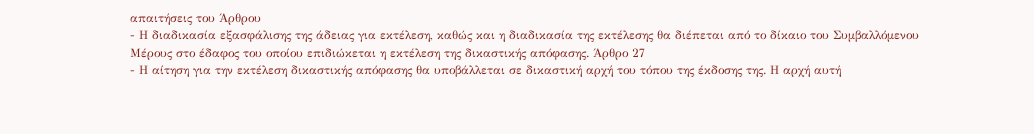απαιτήσεις του Άρθρου
- Η διαδικασία εξασφάλισης της άδειας για εκτέλεση, καθώς και η διαδικασία της εκτέλεσης θα διέπεται από το δίκαιο του Συμβαλλόμενου Μέρους στο έδαφος του οποίου επιδιώκεται η εκτέλεση της δικαστικής απόφασης. Άρθρο 27
- Η αίτηση για την εκτέλεση δικαστικής απόφασης θα υποβάλλεται σε δικαστική αρχή του τόπου της έκδοσης της. Η αρχή αυτή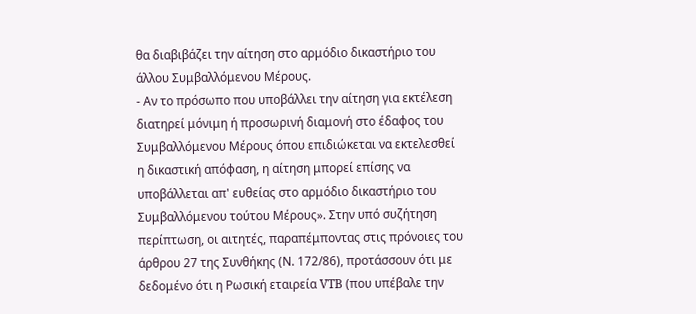θα διαβιβάζει την αίτηση στο αρμόδιο δικαστήριο του άλλου Συμβαλλόμενου Μέρους.
- Αν το πρόσωπο που υποβάλλει την αίτηση για εκτέλεση διατηρεί μόνιμη ή προσωρινή διαμονή στο έδαφος του Συμβαλλόμενου Μέρους όπου επιδιώκεται να εκτελεσθεί η δικαστική απόφαση, η αίτηση μπορεί επίσης να υποβάλλεται απ' ευθείας στο αρμόδιο δικαστήριο του Συμβαλλόμενου τούτου Μέρους». Στην υπό συζήτηση περίπτωση, οι αιτητές, παραπέμποντας στις πρόνοιες του άρθρου 27 της Συνθήκης (Ν. 172/86), προτάσσουν ότι με δεδομένο ότι η Ρωσική εταιρεία VTB (που υπέβαλε την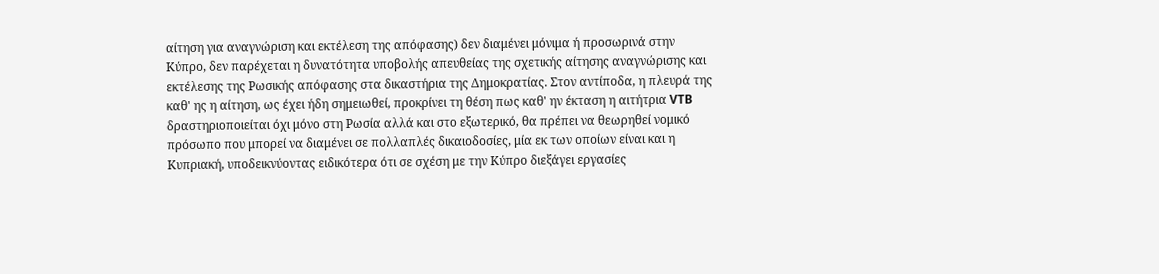αίτηση για αναγνώριση και εκτέλεση της απόφασης) δεν διαμένει μόνιμα ή προσωρινά στην Κύπρο, δεν παρέχεται η δυνατότητα υποβολής απευθείας της σχετικής αίτησης αναγνώρισης και εκτέλεσης της Ρωσικής απόφασης στα δικαστήρια της Δημοκρατίας. Στον αντίποδα, η πλευρά της καθ' ης η αίτηση, ως έχει ήδη σημειωθεί, προκρίνει τη θέση πως καθ' ην έκταση η αιτήτρια VTB δραστηριοποιείται όχι μόνο στη Ρωσία αλλά και στο εξωτερικό, θα πρέπει να θεωρηθεί νομικό πρόσωπο που μπορεί να διαμένει σε πολλαπλές δικαιοδοσίες, μία εκ των οποίων είναι και η Κυπριακή, υποδεικνύοντας ειδικότερα ότι σε σχέση με την Κύπρο διεξάγει εργασίες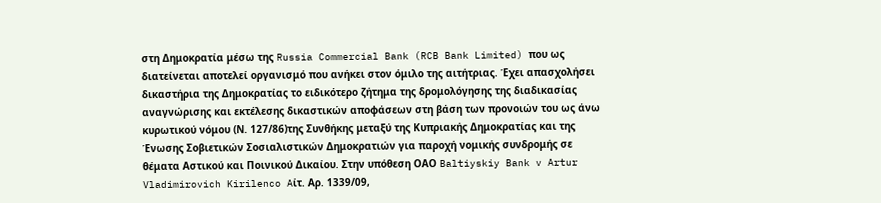στη Δημοκρατία μέσω της Russia Commercial Bank (RCB Bank Limited) που ως διατείνεται αποτελεί οργανισμό που ανήκει στον όμιλο της αιτήτριας. Έχει απασχολήσει δικαστήρια της Δημοκρατίας το ειδικότερο ζήτημα της δρομολόγησης της διαδικασίας αναγνώρισης και εκτέλεσης δικαστικών αποφάσεων στη βάση των προνοιών του ως άνω κυρωτικού νόμου (Ν. 127/86)της Συνθήκης μεταξύ της Κυπριακής Δημοκρατίας και της Ένωσης Σοβιετικών Σοσιαλιστικών Δημοκρατιών για παροχή νομικής συνδρομής σε θέματα Αστικού και Ποινικού Δικαίου. Στην υπόθεση OAΟ Baltiyskiy Bank v Artur Vladimirovich Kirilenco Aίτ. Αρ. 1339/09,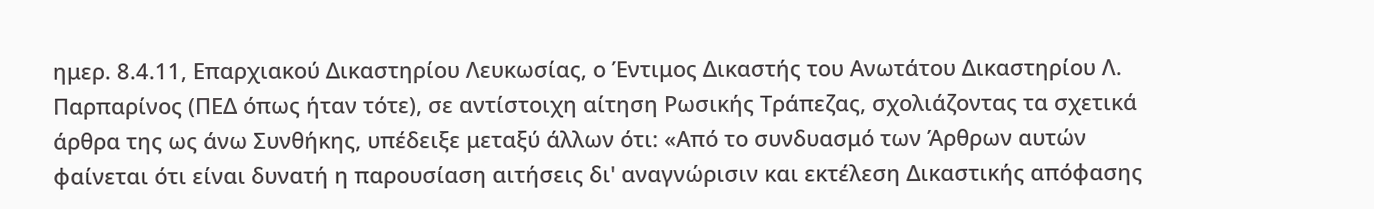ημερ. 8.4.11, Επαρχιακού Δικαστηρίου Λευκωσίας, ο Έντιμος Δικαστής του Ανωτάτου Δικαστηρίου Λ. Παρπαρίνος (ΠΕΔ όπως ήταν τότε), σε αντίστοιχη αίτηση Ρωσικής Τράπεζας, σχολιάζοντας τα σχετικά άρθρα της ως άνω Συνθήκης, υπέδειξε μεταξύ άλλων ότι: «Από το συνδυασμό των Άρθρων αυτών φαίνεται ότι είναι δυνατή η παρουσίαση αιτήσεις δι' αναγνώρισιν και εκτέλεση Δικαστικής απόφασης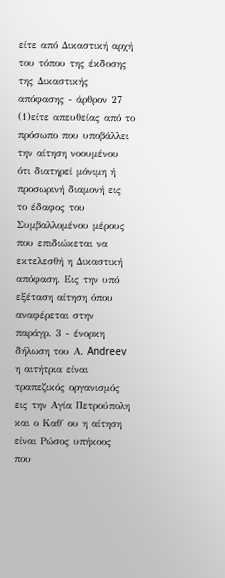είτε από Δικαστική αρχή του τόπου της έκδοσης της Δικαστικής απόφασης - άρθρον 27
(1)είτε απευθείας από το πρόσωπο που υποβάλλει την αίτηση νοουμένου ότι διατηρεί μόνιμη ή προσωρινή διαμονή εις το έδαφος του Συμβαλλομένου μέρους που επιδιώκεται να εκτελεσθή η Δικαστική απόφαση. Εις την υπό εξέταση αίτηση όπου αναφέρεται στην παράγρ. 3 - ένορκη δήλωση του Α. Andreev η αιτήτρια είναι τραπεζικός οργανισμός εις την Αγία Πετρούπολη και ο Καθ΄ ου η αίτηση είναι Ρώσος υπήκοος που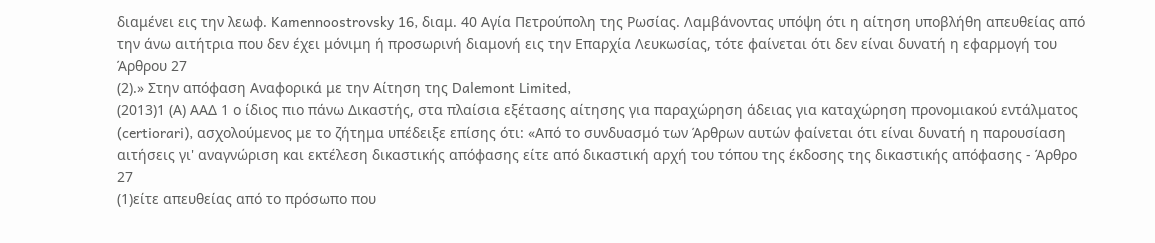διαμένει εις την λεωφ. Kamennoostrovsky 16, διαμ. 40 Αγία Πετρούπολη της Ρωσίας. Λαμβάνοντας υπόψη ότι η αίτηση υποβλήθη απευθείας από την άνω αιτήτρια που δεν έχει μόνιμη ή προσωρινή διαμονή εις την Επαρχία Λευκωσίας, τότε φαίνεται ότι δεν είναι δυνατή η εφαρμογή του Άρθρου 27
(2).» Στην απόφαση Αναφορικά με την Αίτηση της Dalemont Limited,
(2013)1 (Α) ΑΑΔ 1 ο ίδιος πιο πάνω Δικαστής, στα πλαίσια εξέτασης αίτησης για παραχώρηση άδειας για καταχώρηση προνομιακού εντάλματος (certiorari), ασχολούμενος με το ζήτημα υπέδειξε επίσης ότι: «Από το συνδυασμό των Άρθρων αυτών φαίνεται ότι είναι δυνατή η παρουσίαση αιτήσεις γι' αναγνώριση και εκτέλεση δικαστικής απόφασης είτε από δικαστική αρχή του τόπου της έκδοσης της δικαστικής απόφασης - Άρθρο 27
(1)είτε απευθείας από το πρόσωπο που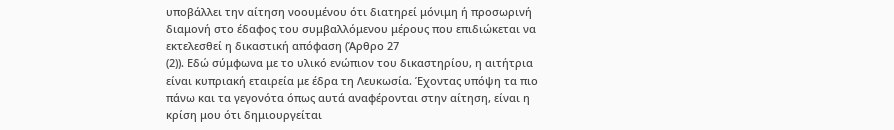υποβάλλει την αίτηση νοουμένου ότι διατηρεί μόνιμη ή προσωρινή διαμονή στο έδαφος του συμβαλλόμενου μέρους που επιδιώκεται να εκτελεσθεί η δικαστική απόφαση (Άρθρο 27
(2)). Εδώ σύμφωνα με το υλικό ενώπιον του δικαστηρίου, η αιτήτρια είναι κυπριακή εταιρεία με έδρα τη Λευκωσία. Έχοντας υπόψη τα πιο πάνω και τα γεγονότα όπως αυτά αναφέρονται στην αίτηση, είναι η κρίση μου ότι δημιουργείται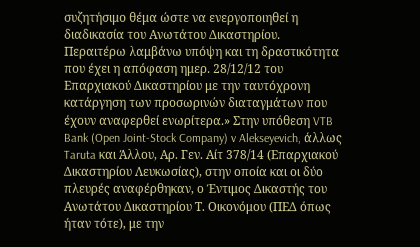συζητήσιμο θέμα ώστε να ενεργοποιηθεί η διαδικασία του Ανωτάτου Δικαστηρίου. Περαιτέρω λαμβάνω υπόψη και τη δραστικότητα που έχει η απόφαση ημερ. 28/12/12 του Επαρχιακού Δικαστηρίου με την ταυτόχρονη κατάργηση των προσωρινών διαταγμάτων που έχουν αναφερθεί ενωρίτερα.» Στην υπόθεση VTB Bank (Open Joint-Stock Company) v Alekseyevich, άλλως Taruta και Άλλου, Αρ. Γεν. Αίτ 378/14 (Επαρχιακού Δικαστηρίου Λευκωσίας), στην οποία και οι δύο πλευρές αναφέρθηκαν, ο Έντιμος Δικαστής του Ανωτάτου Δικαστηρίου Τ. Οικονόμου (ΠΕΔ όπως ήταν τότε), με την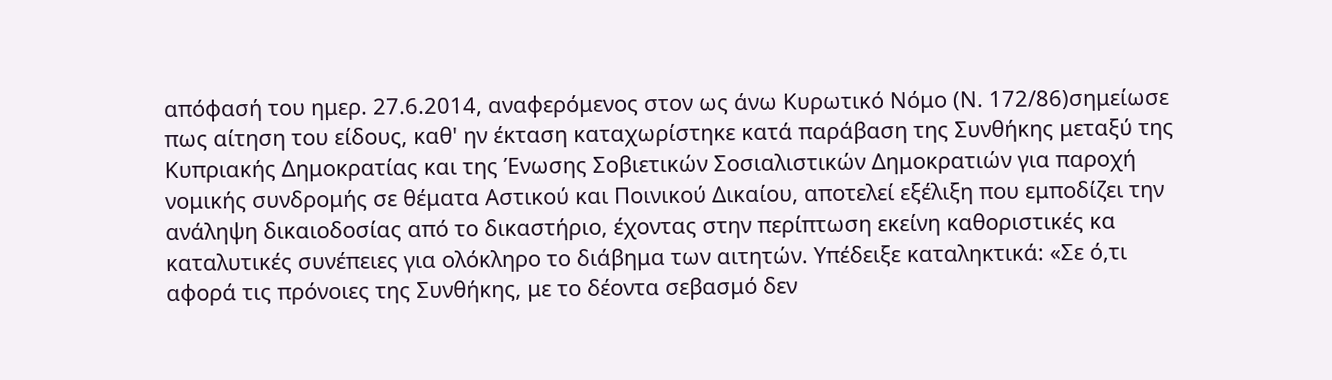απόφασή του ημερ. 27.6.2014, αναφερόμενος στον ως άνω Κυρωτικό Νόμο (Ν. 172/86)σημείωσε πως αίτηση του είδους, καθ' ην έκταση καταχωρίστηκε κατά παράβαση της Συνθήκης μεταξύ της Κυπριακής Δημοκρατίας και της Ένωσης Σοβιετικών Σοσιαλιστικών Δημοκρατιών για παροχή νομικής συνδρομής σε θέματα Αστικού και Ποινικού Δικαίου, αποτελεί εξέλιξη που εμποδίζει την ανάληψη δικαιοδοσίας από το δικαστήριο, έχοντας στην περίπτωση εκείνη καθοριστικές κα καταλυτικές συνέπειες για ολόκληρο το διάβημα των αιτητών. Υπέδειξε καταληκτικά: «Σε ό,τι αφορά τις πρόνοιες της Συνθήκης, με το δέοντα σεβασμό δεν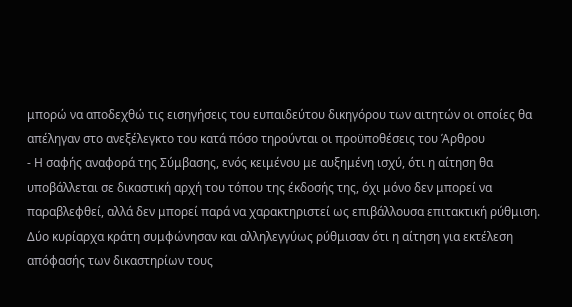μπορώ να αποδεχθώ τις εισηγήσεις του ευπαιδεύτου δικηγόρου των αιτητών οι οποίες θα απέληγαν στο ανεξέλεγκτο του κατά πόσο τηρούνται οι προϋποθέσεις του Άρθρου
- Η σαφής αναφορά της Σύμβασης, ενός κειμένου με αυξημένη ισχύ, ότι η αίτηση θα υποβάλλεται σε δικαστική αρχή του τόπου της έκδοσής της, όχι μόνο δεν μπορεί να παραβλεφθεί, αλλά δεν μπορεί παρά να χαρακτηριστεί ως επιβάλλουσα επιτακτική ρύθμιση. Δύο κυρίαρχα κράτη συμφώνησαν και αλληλεγγύως ρύθμισαν ότι η αίτηση για εκτέλεση απόφασής των δικαστηρίων τους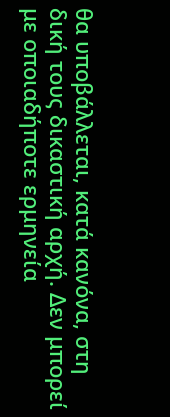θα υποβάλλεται, κατά κανόνα, στη δική τους δικαστική αρχή. Δεν μπορεί με οποιαδήποτε ερμηνεία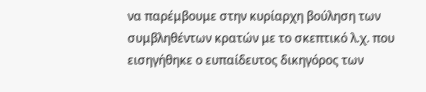να παρέμβουμε στην κυρίαρχη βούληση των συμβληθέντων κρατών με το σκεπτικό λ.χ. που εισηγήθηκε ο ευπαίδευτος δικηγόρος των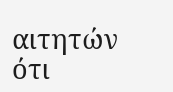αιτητών ότι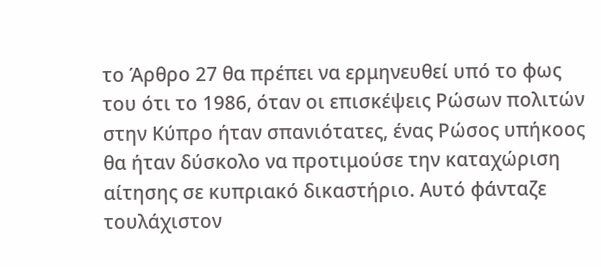το Άρθρο 27 θα πρέπει να ερμηνευθεί υπό το φως του ότι το 1986, όταν οι επισκέψεις Ρώσων πολιτών στην Κύπρο ήταν σπανιότατες, ένας Ρώσος υπήκοος θα ήταν δύσκολο να προτιμούσε την καταχώριση αίτησης σε κυπριακό δικαστήριο. Αυτό φάνταζε τουλάχιστον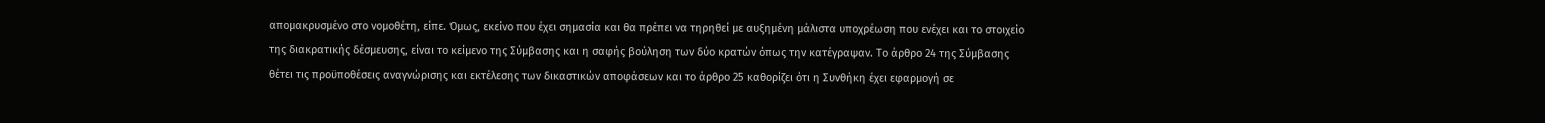απομακρυσμένο στο νομοθέτη, είπε. Όμως, εκείνο που έχει σημασία και θα πρέπει να τηρηθεί με αυξημένη μάλιστα υποχρέωση που ενέχει και το στοιχείο της διακρατικής δέσμευσης, είναι το κείμενο της Σύμβασης και η σαφής βούληση των δύο κρατών όπως την κατέγραψαν. Το άρθρο 24 της Σύμβασης θέτει τις προϋποθέσεις αναγνώρισης και εκτέλεσης των δικαστικών αποφάσεων και το άρθρο 25 καθορίζει ότι η Συνθήκη έχει εφαρμογή σε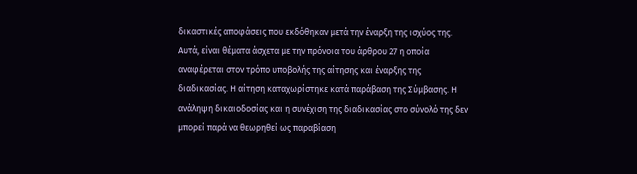δικαστικές αποφάσεις που εκδόθηκαν μετά την έναρξη της ισχύος της. Αυτά, είναι θέματα άσχετα με την πρόνοια του άρθρου 27 η οποία αναφέρεται στον τρόπο υποβολής της αίτησης και έναρξης της διαδικασίας. Η αίτηση καταχωρίστηκε κατά παράβαση της Σύμβασης. Η ανάληψη δικαιοδοσίας και η συνέχιση της διαδικασίας στο σύνολό της δεν μπορεί παρά να θεωρηθεί ως παραβίαση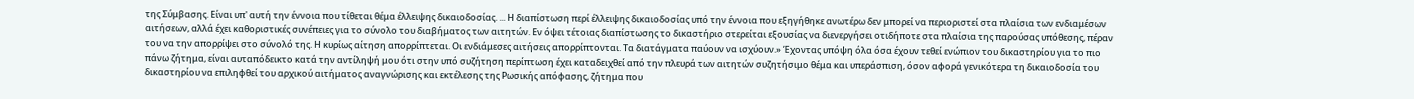της Σύμβασης. Είναι υπ' αυτή την έννοια που τίθεται θέμα έλλειψης δικαιοδοσίας. ... Η διαπίστωση περί έλλειψης δικαιοδοσίας υπό την έννοια που εξηγήθηκε ανωτέρω δεν μπορεί να περιοριστεί στα πλαίσια των ενδιαμέσων αιτήσεων, αλλά έχει καθοριστικές συνέπειες για το σύνολο του διαβήματος των αιτητών. Εν όψει τέτοιας διαπίστωσης το δικαστήριο στερείται εξουσίας να διενεργήσει οτιδήποτε στα πλαίσια της παρούσας υπόθεσης, πέραν του να την απορρίψει στο σύνολό της. Η κυρίως αίτηση απορρίπτεται. Οι ενδιάμεσες αιτήσεις απορρίπτονται. Τα διατάγματα παύουν να ισχύουν.» Έχοντας υπόψη όλα όσα έχουν τεθεί ενώπιον του δικαστηρίου για το πιο πάνω ζήτημα, είναι αυταπόδεικτο κατά την αντίληψή μου ότι στην υπό συζήτηση περίπτωση έχει καταδειχθεί από την πλευρά των αιτητών συζητήσιμο θέμα και υπεράσπιση, όσον αφορά γενικότερα τη δικαιοδοσία του δικαστηρίου να επιληφθεί του αρχικού αιτήματος αναγνώρισης και εκτέλεσης της Ρωσικής απόφασης, ζήτημα που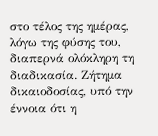στο τέλος της ημέρας, λόγω της φύσης του, διαπερνά ολόκληρη τη διαδικασία. Ζήτημα δικαιοδοσίας, υπό την έννοια ότι η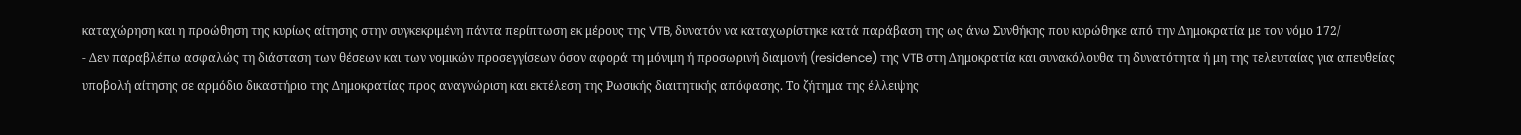καταχώρηση και η προώθηση της κυρίως αίτησης στην συγκεκριμένη πάντα περίπτωση εκ μέρους της VTB, δυνατόν να καταχωρίστηκε κατά παράβαση της ως άνω Συνθήκης που κυρώθηκε από την Δημοκρατία με τον νόμο 172/
- Δεν παραβλέπω ασφαλώς τη διάσταση των θέσεων και των νομικών προσεγγίσεων όσον αφορά τη μόνιμη ή προσωρινή διαμονή (residence) της VTB στη Δημοκρατία και συνακόλουθα τη δυνατότητα ή μη της τελευταίας για απευθείας υποβολή αίτησης σε αρμόδιο δικαστήριο της Δημοκρατίας προς αναγνώριση και εκτέλεση της Ρωσικής διαιτητικής απόφασης. Το ζήτημα της έλλειψης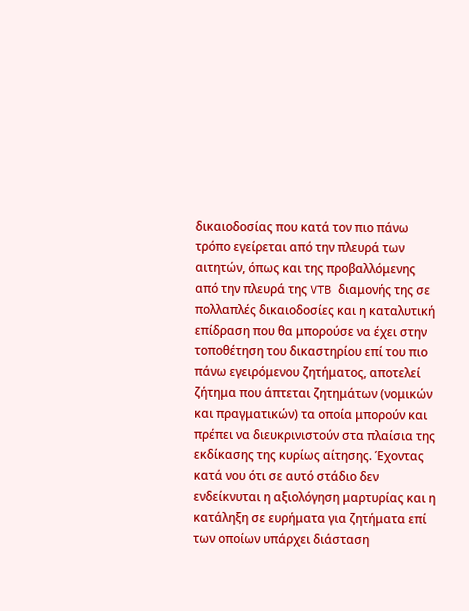δικαιοδοσίας που κατά τον πιο πάνω τρόπο εγείρεται από την πλευρά των αιτητών, όπως και της προβαλλόμενης από την πλευρά της VTB διαμονής της σε πολλαπλές δικαιοδοσίες και η καταλυτική επίδραση που θα μπορούσε να έχει στην τοποθέτηση του δικαστηρίου επί του πιο πάνω εγειρόμενου ζητήματος, αποτελεί ζήτημα που άπτεται ζητημάτων (νομικών και πραγματικών) τα οποία μπορούν και πρέπει να διευκρινιστούν στα πλαίσια της εκδίκασης της κυρίως αίτησης. Έχοντας κατά νου ότι σε αυτό στάδιο δεν ενδείκνυται η αξιολόγηση μαρτυρίας και η κατάληξη σε ευρήματα για ζητήματα επί των οποίων υπάρχει διάσταση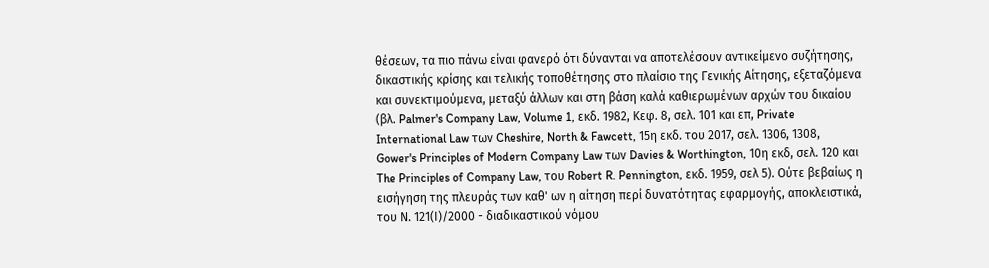θέσεων, τα πιο πάνω είναι φανερό ότι δύνανται να αποτελέσουν αντικείμενο συζήτησης, δικαστικής κρίσης και τελικής τοποθέτησης στο πλαίσιο της Γενικής Αίτησης, εξεταζόμενα και συνεκτιμούμενα, μεταξύ άλλων και στη βάση καλά καθιερωμένων αρχών του δικαίου (βλ. Palmer's Company Law, Volume 1, εκδ. 1982, Κεφ. 8, σελ. 101 και επ, Private International Law των Cheshire, North & Fawcett, 15η εκδ. του 2017, σελ. 1306, 1308, Gower's Principles of Modern Company Law των Davies & Worthington, 10η εκδ, σελ. 120 και The Principles of Company Law, του Robert R. Pennington, εκδ. 1959, σελ 5). Ούτε βεβαίως η εισήγηση της πλευράς των καθ' ων η αίτηση περί δυνατότητας εφαρμογής, αποκλειστικά, του Ν. 121(Ι)/2000 - διαδικαστικού νόμου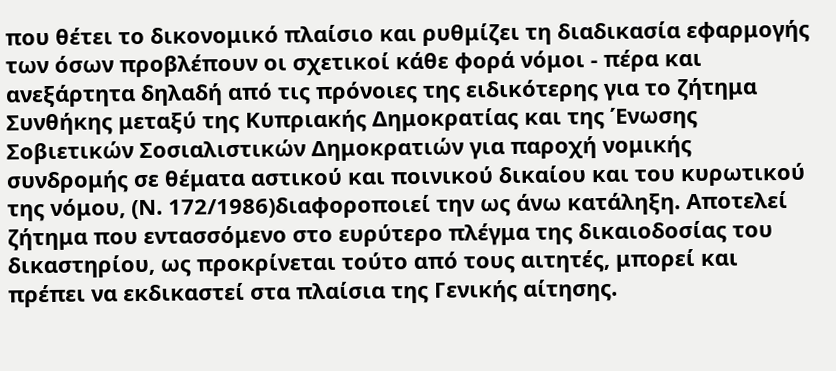που θέτει το δικονομικό πλαίσιο και ρυθμίζει τη διαδικασία εφαρμογής των όσων προβλέπουν οι σχετικοί κάθε φορά νόμοι - πέρα και ανεξάρτητα δηλαδή από τις πρόνοιες της ειδικότερης για το ζήτημα Συνθήκης μεταξύ της Κυπριακής Δημοκρατίας και της Ένωσης Σοβιετικών Σοσιαλιστικών Δημοκρατιών για παροχή νομικής συνδρομής σε θέματα αστικού και ποινικού δικαίου και του κυρωτικού της νόμου, (Ν. 172/1986)διαφοροποιεί την ως άνω κατάληξη. Αποτελεί ζήτημα που εντασσόμενο στο ευρύτερο πλέγμα της δικαιοδοσίας του δικαστηρίου, ως προκρίνεται τούτο από τους αιτητές, μπορεί και πρέπει να εκδικαστεί στα πλαίσια της Γενικής αίτησης.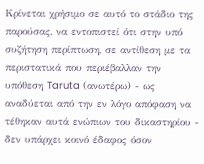Κρίνεται χρήσιμο σε αυτό το στάδιο της παρούσας, να εντοπιστεί ότι στην υπό συζήτηση περίπτωση, σε αντίθεση με τα περιστατικά που περιέβαλλαν την υπόθεση Taruta (ανωτέρω) - ως αναδύεται από την εν λόγο απόφαση να τέθηκαν αυτά ενώπιων του δικαστηρίου - δεν υπάρχει κοινό έδαφος όσον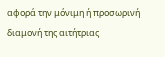αφορά την μόνιμη ή προσωρινή διαμονή της αιτήτριας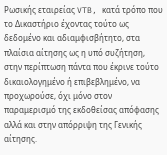Ρωσικής εταιρείας VTB, κατά τρόπο που το Δικαστήριο έχοντας τούτο ως δεδομένο και αδιαμφισβήτητο, στα πλαίσια αίτησης ως η υπό συζήτηση, στην περίπτωση πάντα που έκρινε τούτο δικαιολογημένο ή επιβεβλημένο, να προχωρούσε, όχι μόνο στον παραμερισμό της εκδοθείσας απόφασης αλλά και στην απόρριψη της Γενικής αίτησης.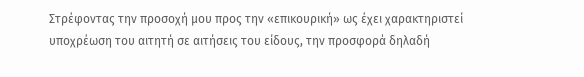Στρέφοντας την προσοχή μου προς την «επικουρική» ως έχει χαρακτηριστεί υποχρέωση του αιτητή σε αιτήσεις του είδους, την προσφορά δηλαδή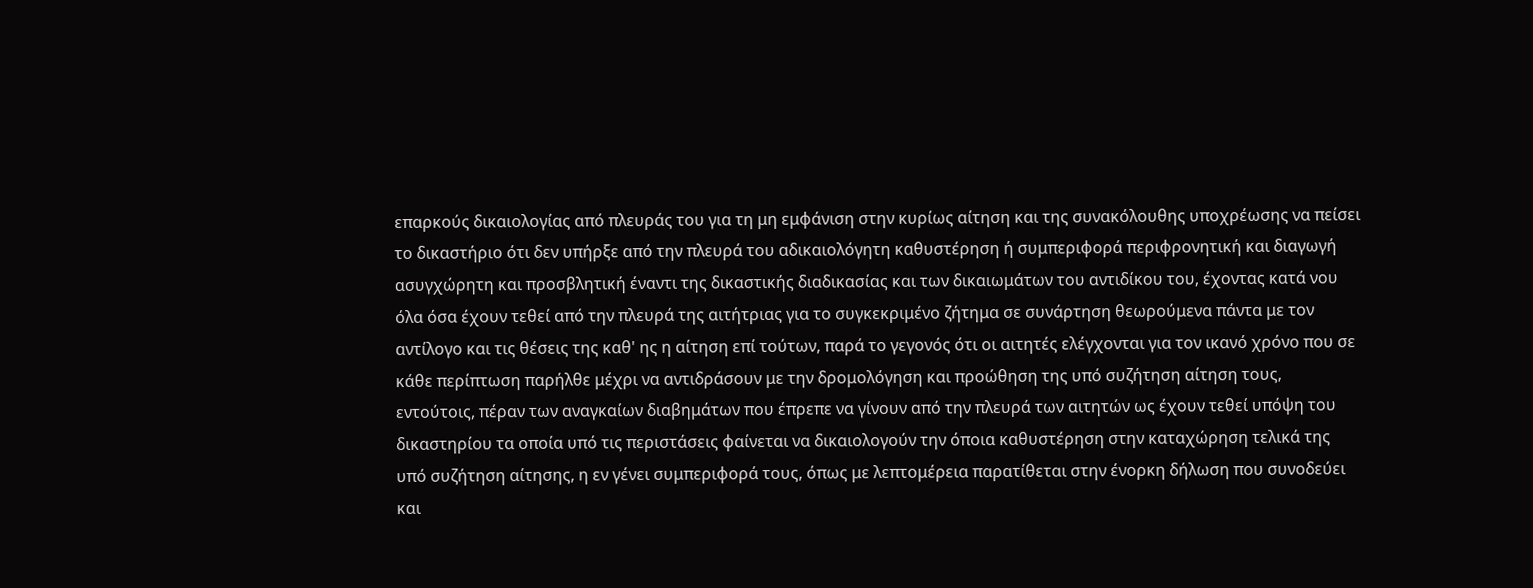επαρκούς δικαιολογίας από πλευράς του για τη μη εμφάνιση στην κυρίως αίτηση και της συνακόλουθης υποχρέωσης να πείσει το δικαστήριο ότι δεν υπήρξε από την πλευρά του αδικαιολόγητη καθυστέρηση ή συμπεριφορά περιφρονητική και διαγωγή ασυγχώρητη και προσβλητική έναντι της δικαστικής διαδικασίας και των δικαιωμάτων του αντιδίκου του, έχοντας κατά νου όλα όσα έχουν τεθεί από την πλευρά της αιτήτριας για το συγκεκριμένο ζήτημα σε συνάρτηση θεωρούμενα πάντα με τον αντίλογο και τις θέσεις της καθ' ης η αίτηση επί τούτων, παρά το γεγονός ότι οι αιτητές ελέγχονται για τον ικανό χρόνο που σε κάθε περίπτωση παρήλθε μέχρι να αντιδράσουν με την δρομολόγηση και προώθηση της υπό συζήτηση αίτηση τους, εντούτοις, πέραν των αναγκαίων διαβημάτων που έπρεπε να γίνουν από την πλευρά των αιτητών ως έχουν τεθεί υπόψη του δικαστηρίου τα οποία υπό τις περιστάσεις φαίνεται να δικαιολογούν την όποια καθυστέρηση στην καταχώρηση τελικά της υπό συζήτηση αίτησης, η εν γένει συμπεριφορά τους, όπως με λεπτομέρεια παρατίθεται στην ένορκη δήλωση που συνοδεύει και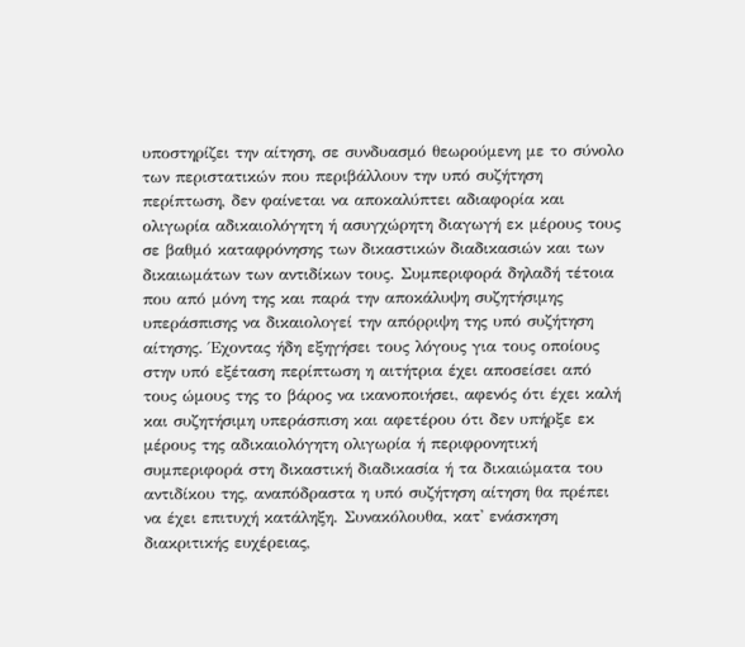υποστηρίζει την αίτηση, σε συνδυασμό θεωρούμενη με το σύνολο των περιστατικών που περιβάλλουν την υπό συζήτηση περίπτωση, δεν φαίνεται να αποκαλύπτει αδιαφορία και ολιγωρία αδικαιολόγητη ή ασυγχώρητη διαγωγή εκ μέρους τους σε βαθμό καταφρόνησης των δικαστικών διαδικασιών και των δικαιωμάτων των αντιδίκων τους. Συμπεριφορά δηλαδή τέτοια που από μόνη της και παρά την αποκάλυψη συζητήσιμης υπεράσπισης να δικαιολογεί την απόρριψη της υπό συζήτηση αίτησης. Έχοντας ήδη εξηγήσει τους λόγους για τους οποίους στην υπό εξέταση περίπτωση η αιτήτρια έχει αποσείσει από τους ώμους της το βάρος να ικανοποιήσει, αφενός ότι έχει καλή και συζητήσιμη υπεράσπιση και αφετέρου ότι δεν υπήρξε εκ μέρους της αδικαιολόγητη ολιγωρία ή περιφρονητική συμπεριφορά στη δικαστική διαδικασία ή τα δικαιώματα του αντιδίκου της, αναπόδραστα η υπό συζήτηση αίτηση θα πρέπει να έχει επιτυχή κατάληξη. Συνακόλουθα, κατ' ενάσκηση διακριτικής ευχέρειας,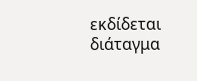εκδίδεται διάταγμα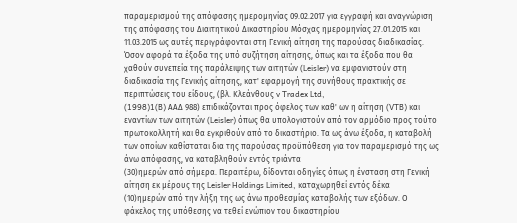παραμερισμού της απόφασης ημερομηνίας 09.02.2017 για εγγραφή και αναγνώριση της απόφασης του Διαιτητικού Δικαστηρίου Μόσχας ημερομηνίας 27.01.2015 και 11.03.2015 ως αυτές περιγράφονται στη Γενική αίτηση της παρούσας διαδικασίας. Όσον αφορά τα έξοδα της υπό συζήτηση αίτησης, όπως και τα έξοδα που θα χαθούν συνεπεία της παράλειψης των αιτητών (Leisler) να εμφανιστούν στη διαδικασία της Γενικής αίτησης, κατ' εφαρμογή της συνήθους πρακτικής σε περιπτώσεις του είδους, (βλ. Κλεάνθους v Tradex Ltd,
(1998)1(B) ΑΑΔ 988) επιδικάζονται προς όφελος των καθ' ων η αίτηση (VTB) και εναντίων των αιτητών (Leisler) όπως θα υπολογιστούν από τον αρμόδιο προς τούτο πρωτοκολλητή και θα εγκριθούν από το δικαστήριο. Τα ως άνω έξοδα, η καταβολή των οποίων καθίσταται δια της παρούσας προϋπόθεση για τον παραμερισμό της ως άνω απόφασης, να καταβληθούν εντός τριάντα
(30)ημερών από σήμερα. Περαιτέρω, δίδονται οδηγίες όπως η ένσταση στη Γενική αίτηση εκ μέρους της Leisler Holdings Limited, καταχωρηθεί εντός δέκα
(10)ημερών από την λήξη της ως άνω προθεσμίας καταβολής των εξόδων. Ο φάκελος της υπόθεσης να τεθεί ενώπιον του δικαστηρίου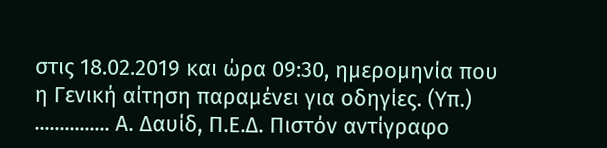στις 18.02.2019 και ώρα 09:30, ημερομηνία που η Γενική αίτηση παραμένει για οδηγίες. (Υπ.) ............... Α. Δαυίδ, Π.Ε.Δ. Πιστόν αντίγραφο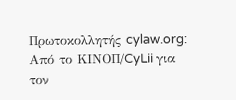Πρωτοκολλητής cylaw.org: Από το ΚΙΝOΠ/CyLii για τον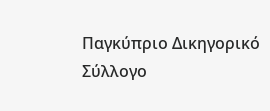Παγκύπριο Δικηγορικό Σύλλογο